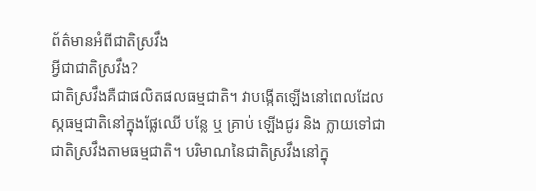ព័ត៌មានអំពីជាតិស្រវឹង
អ្វីជាជាតិស្រវឹង?
ជាតិស្រវឹងគឺជាផលិតផលធម្មជាតិ។ វាបង្កើតឡើងនៅពេលដែលស្កធម្មជាតិនៅក្នុងផ្លែឈើ បន្លែ ឬ គ្រាប់ ឡើងជូរ និង ក្លាយទៅជាជាតិស្រវឹងតាមធម្មជាតិ។ បរិមាណនៃជាតិស្រវឹងនៅក្នុ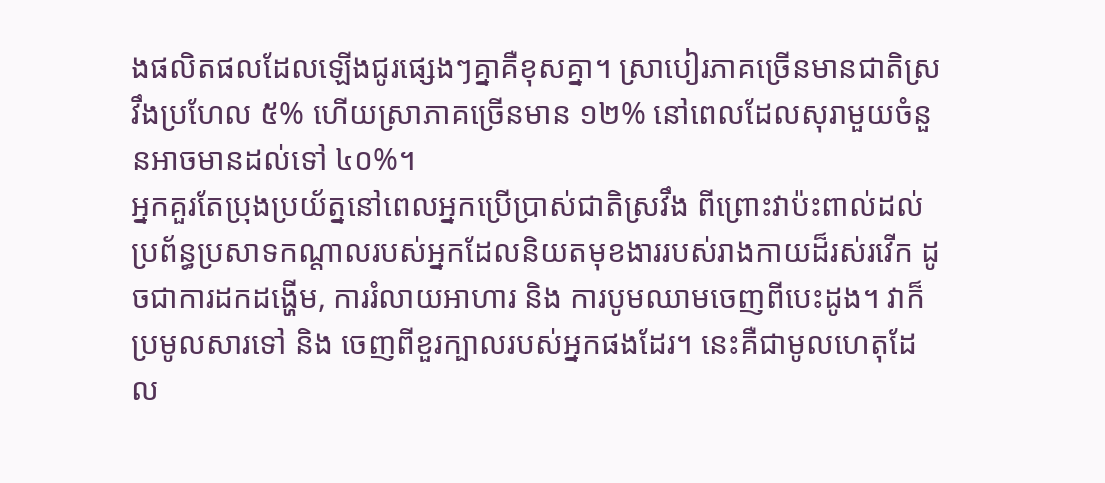ងផលិតផលដែលឡើងជូរផ្សេងៗគ្នាគឺខុសគ្នា។ ស្រាបៀរភាគច្រើនមានជាតិស្រវឹងប្រហែល ៥% ហើយស្រាភាគច្រើនមាន ១២% នៅពេលដែលសុរាមួយចំនួនអាចមានដល់ទៅ ៤០%។
អ្នកគួរតែប្រុងប្រយ័ត្ននៅពេលអ្នកប្រើប្រាស់ជាតិស្រវឹង ពីព្រោះវាប៉ះពាល់ដល់ប្រព័ន្ធប្រសាទកណ្តាលរបស់អ្នកដែលនិយតមុខងាររបស់រាងកាយដ៏រស់រវើក ដូចជាការដកដង្ហើម, ការរំលាយអាហារ និង ការបូមឈាមចេញពីបេះដូង។ វាក៏ប្រមូលសារទៅ និង ចេញពីខួរក្បាលរបស់អ្នកផងដែរ។ នេះគឺជាមូលហេតុដែល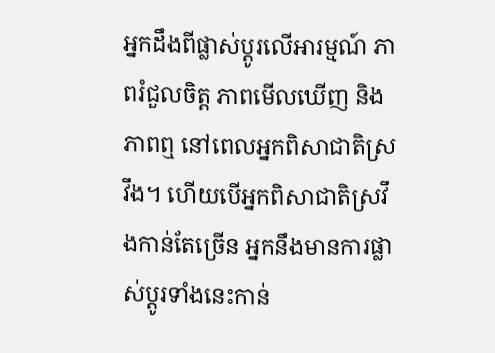អ្នកដឹងពីផ្លាស់ប្តូរលើអារម្មណ៍ ភាពរំជួលចិត្ត ភាពមើលឃើញ និង ភាពឮ នៅពេលអ្នកពិសាជាតិស្រវឹង។ ហើយបើអ្នកពិសាជាតិស្រវឹងកាន់តែច្រើន អ្នកនឹងមានការផ្លាស់ប្តូរទាំងនេះកាន់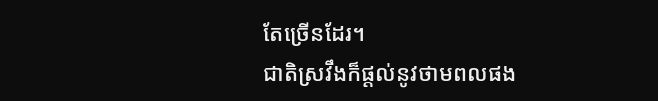តែច្រើនដែរ។
ជាតិស្រវឹងក៏ផ្តល់នូវថាមពលផង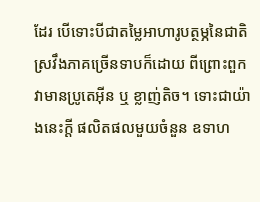ដែរ បើទោះបីជាតម្លៃអាហារូបត្ថម្ភនៃជាតិស្រវឹងភាគច្រើនទាបក៏ដោយ ពីព្រោះពួកវាមានប្រូតេអ៊ីន ឬ ខ្លាញ់តិច។ ទោះជាយ៉ាងនេះក្តី ផលិតផលមួយចំនួន ឧទាហ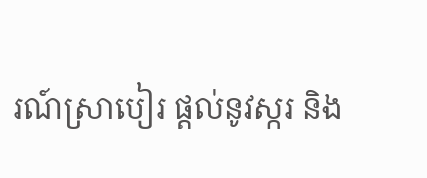រណ៍ស្រាបៀរ ផ្តល់នូវស្ករ និង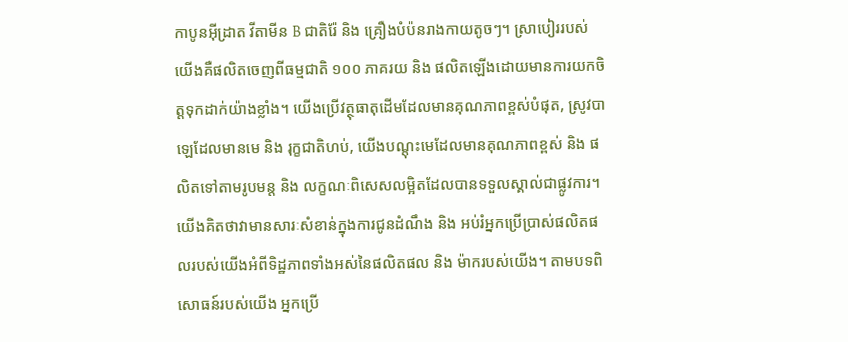កាបូនអ៊ីដ្រាត វីតាមីន B ជាតិរ៉ែ និង គ្រឿងបំប៉នរាងកាយតូចៗ។ ស្រាបៀររបស់យើងគឺផលិតចេញពីធម្មជាតិ ១០០ ភាគរយ និង ផលិតឡើងដោយមានការយកចិត្តទុកដាក់យ៉ាងខ្លាំង។ យើងប្រើវត្ថុធាតុដើមដែលមានគុណភាពខ្ពស់បំផុត, ស្រូវបាឡេដែលមានមេ និង រុក្ខជាតិហប់, យើងបណ្តុះមេដែលមានគុណភាពខ្ពស់ និង ផលិតទៅតាមរូបមន្ត និង លក្ខណៈពិសេសលម្អិតដែលបានទទួលស្គាល់ជាផ្លូវការ។
យើងគិតថាវាមានសារៈសំខាន់ក្នុងការជូនដំណឹង និង អប់រំអ្នកប្រើប្រាស់ផលិតផលរបស់យើងអំពីទិដ្ឋភាពទាំងអស់នៃផលិតផល និង ម៉ាករបស់យើង។ តាមបទពិសោធន៍របស់យើង អ្នកប្រើ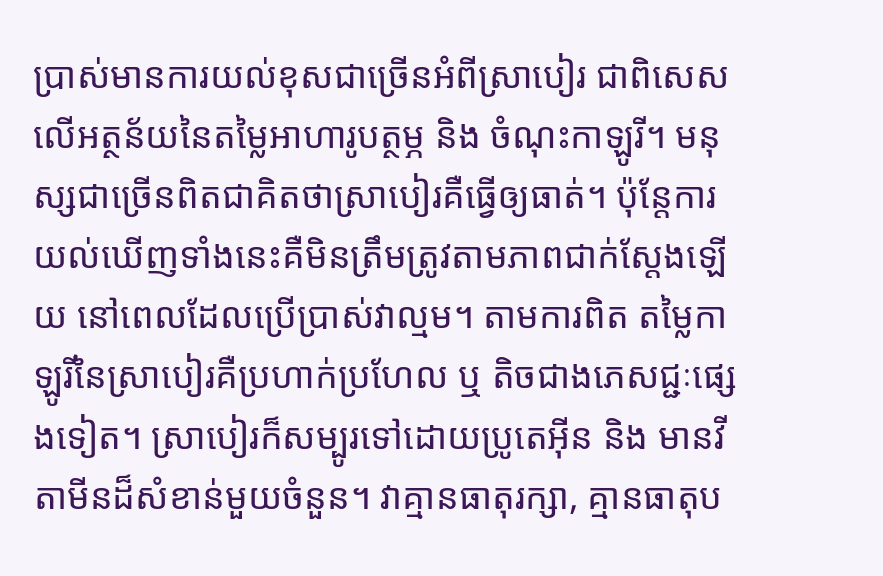ប្រាស់មានការយល់ខុសជាច្រើនអំពីស្រាបៀរ ជាពិសេសលើអត្ថន័យនៃតម្លៃអាហារូបត្ថម្ភ និង ចំណុះកាឡូរី។ មនុស្សជាច្រើនពិតជាគិតថាស្រាបៀរគឺធ្វើឲ្យធាត់។ ប៉ុន្តែការយល់ឃើញទាំងនេះគឺមិនត្រឹមត្រូវតាមភាពជាក់ស្តែងឡើយ នៅពេលដែលប្រើប្រាស់វាល្មម។ តាមការពិត តម្លៃកាឡូរីនៃស្រាបៀរគឺប្រហាក់ប្រហែល ឬ តិចជាងភេសជ្ជៈផ្សេងទៀត។ ស្រាបៀរក៏សម្បូរទៅដោយប្រូតេអ៊ីន និង មានវីតាមីនដ៏សំខាន់មួយចំនួន។ វាគ្មានធាតុរក្សា, គ្មានធាតុប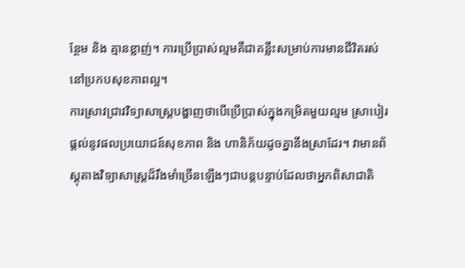ន្ថែម និង គ្មានខ្លាញ់។ ការប្រើប្រាស់ល្មមគឺជាគន្លឹះសម្រាប់ការមានជីវិតរស់នៅប្រកបសុខភាពល្អ។
ការស្រាវជ្រាវវិទ្យាសាស្ត្របង្ហាញថាបើប្រើប្រាស់ក្នុងកម្រិតមួយល្មម ស្រាបៀរផ្តល់នូវផលប្រយោជន៍សុខភាព និង ហានិភ័យដូចគ្នានឹងស្រាដែរ។ វាមានព័ស្តុតាងវិទ្យាសាស្ត្រដ៏រឹងមាំច្រើនឡើងៗជាបន្តបន្ទាប់ដែលថាអ្នកពិសាជាតិ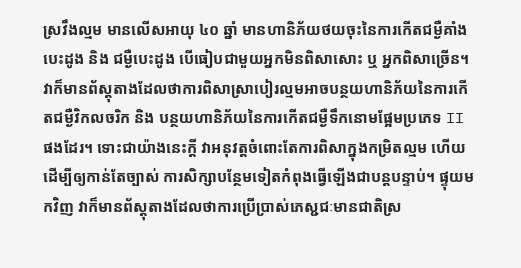ស្រវឹងល្មម មានលើសអាយុ ៤០ ឆ្នាំ មានហានិភ័យថយចុះនៃការកើតជម្ងឺគាំងបេះដូង និង ជម្ងឺបេះដូង បើធៀបជាមួយអ្នកមិនពិសាសោះ ឬ អ្នកពិសាច្រើន។ វាក៏មានព័ស្តុតាងដែលថាការពិសាស្រាបៀរល្មមអាចបន្ថយហានិភ័យនៃការកើតជម្ងឺវិកលចរិក និង បន្ថយហានិភ័យនៃការកើតជម្ងឺទឹកនោមផ្អែមប្រភេទ II ផងដែរ។ ទោះជាយ៉ាងនេះក្តី វាអនុវត្តចំពោះតែការពិសាក្នុងកម្រិតល្មម ហើយដើម្បីឲ្យកាន់តែច្បាស់ ការសិក្សាបន្ថែមទៀតកំពុងធ្វើឡើងជាបន្តបន្ទាប់។ ផ្ទុយមកវិញ វាក៏មានព័ស្តុតាងដែលថាការប្រើប្រាស់ភេស្ជជៈមានជាតិស្រ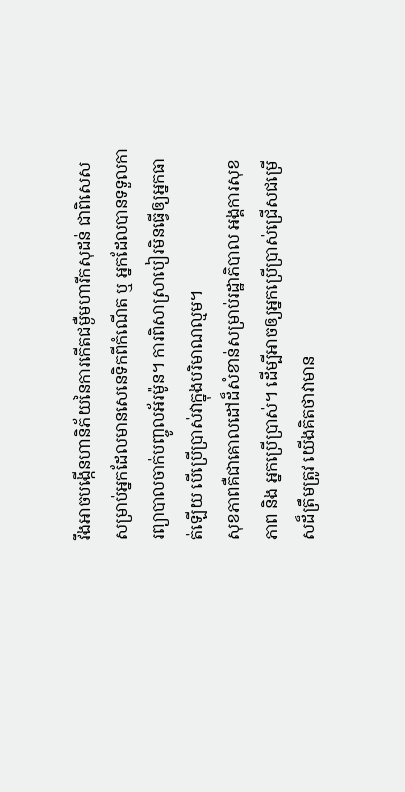វឹងអាចបង្កើនហានិភ័យនៃការកើតជម្ងឺមហារីកសុដន់ ជាពិសេសសម្រាប់អ្នកដែលមានសេនេទិកពីកំណើត ឬ អ្នកដែលបានទទួលការព្យាបាលចាក់បញ្ចូលអ័រម៉ូន។ ការពិសាស្រាបៀរមិនធ្វើឲ្យអ្នកធាត់ឡើយ បើប្រើប្រាស់វាក្នុងបរិមាណល្មម។
សុខភាពគឺជាគោលដៅដ៏សំខាន់សម្រាប់រដ្ឋាភិបាល អង្គការសុខភាព និង អ្នកប្រើប្រាស់។ ដើម្បីអាចឲ្យអ្នកប្រើប្រាស់ជ្រើសជម្រើសដ៏ត្រឹមត្រូវ យើងគិតថាវាមាន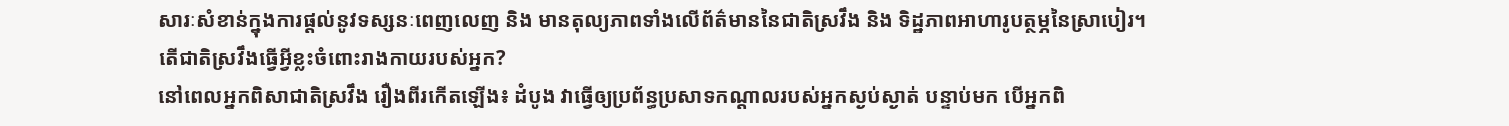សារៈសំខាន់ក្នុងការផ្តល់នូវទស្សនៈពេញលេញ និង មានតុល្យភាពទាំងលើព័ត៌មាននៃជាតិស្រវឹង និង ទិដ្ឋភាពអាហារូបត្ថម្ភនៃស្រាបៀរ។
តើជាតិស្រវឹងធ្វើអ្វីខ្លះចំពោះរាងកាយរបស់អ្នក?
នៅពេលអ្នកពិសាជាតិស្រវឹង រឿងពីរកើតឡើង៖ ដំបូង វាធ្វើឲ្យប្រព័ន្ធប្រសាទកណ្តាលរបស់អ្នកស្ងប់ស្ងាត់ បន្ទាប់មក បើអ្នកពិ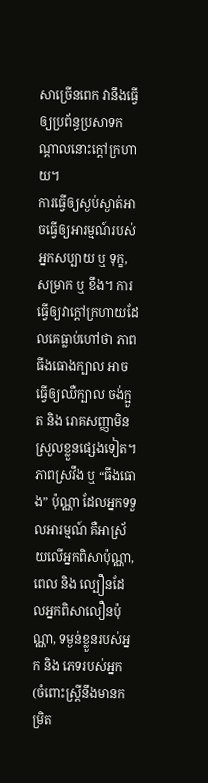សាច្រើនពេក វានឹងធ្វើឲ្យប្រព័ន្ធប្រសាទកណ្តាលនោះក្តៅក្រហាយ។
ការធ្វើឲ្យស្ងប់ស្ងាត់អាចធ្វើឲ្យអារម្មណ៍របស់អ្នកសប្បាយ ឬ ទុក្ខ, សម្រាក ឬ ខឹង។ ការធ្វើឲ្យវាក្តៅក្រហាយដែលគេធ្លាប់ហៅថា ភាពធីងធោងក្បាល អាចធ្វើឲ្យឈឺក្បាល ចង់ក្អួត និង រោគសញ្ញាមិនស្រួលខ្លួនផ្សេងទៀត។ ភាពស្រវឹង ឬ “ធីងធោង” ប៉ុណ្ណា ដែលអ្នកទទួលអារម្មណ៍ គឺអាស្រ័យលើអ្នកពិសាប៉ុណ្ណា, ពេល និង ល្បឿនដែលអ្នកពិសាលឿនប៉ុណ្ណា, ទម្ងន់ខ្លួនរបស់អ្នក និង ភេទរបស់អ្នក (ចំពោះស្ត្រីនឹងមានកម្រិត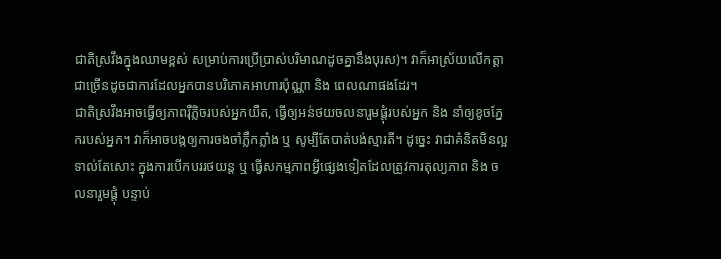ជាតិស្រវឹងក្នុងឈាមខ្ពស់ សម្រាប់ការប្រើប្រាស់បរិមាណដូចគ្នានឹងបុរស)។ វាក៏អាស្រ័យលើកត្តាជាច្រើនដូចជាការដែលអ្នកបានបរិភោគអាហារប៉ុណ្ណា និង ពេលណាផងដែរ។
ជាតិស្រវឹងអាចធ្វើឲ្យភាពរ៉ឺភ្លិចរបស់អ្នកយឺត, ធ្វើឲ្យអន់ថយចលនារួមផ្តុំរបស់អ្នក និង នាំឲ្យខូចភ្នែករបស់អ្នក។ វាក៏អាចបង្កឲ្យការចងចាំភ្លឹកភ្លាំង ឬ សូម្បីតែបាត់បង់ស្មារតី។ ដូច្នេះ វាជាគំនិតមិនល្អទាល់តែសោះ ក្នុងការបើកបររថយន្ត ឬ ធ្វើសកម្មភាពអ្វីផ្សេងទៀតដែលត្រូវការតុល្យភាព និង ចលនារួមផ្តុំ បន្ទាប់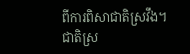ពីការពិសាជាតិស្រវឹង។
ជាតិស្រ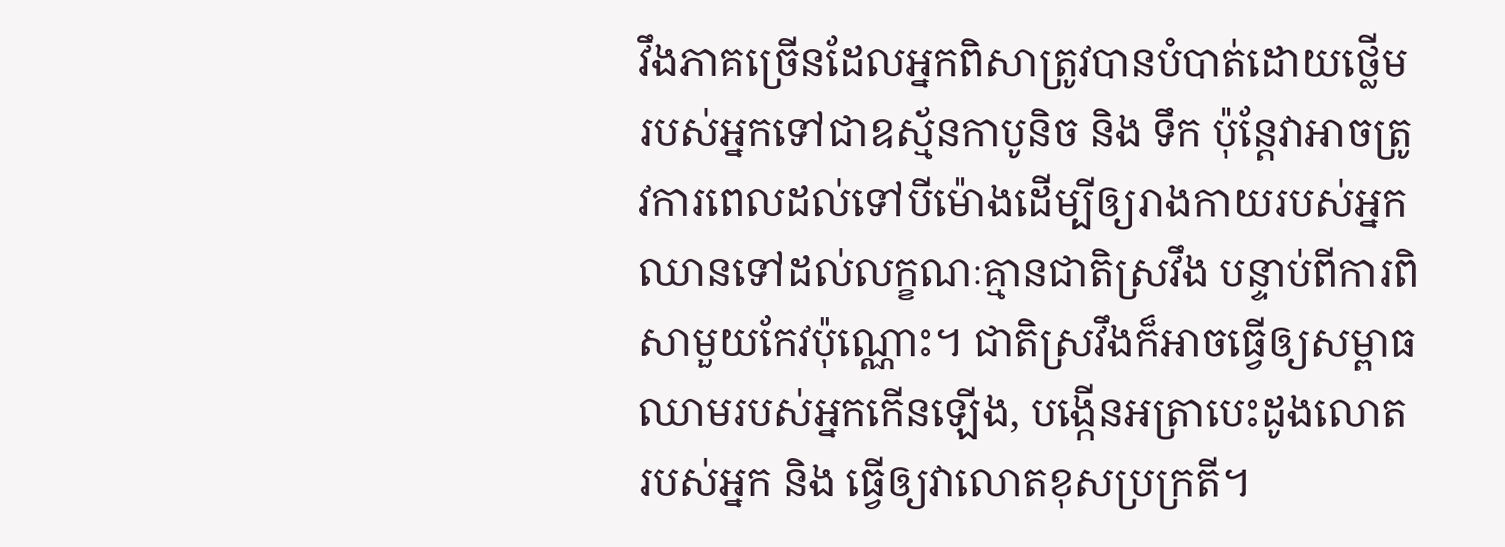វឹងភាគច្រើនដែលអ្នកពិសាត្រូវបានបំបាត់ដោយថ្លើមរបស់អ្នកទៅជាឧស្ម័នកាបូនិច និង ទឹក ប៉ុន្តែវាអាចត្រូវការពេលដល់ទៅបីម៉ោងដើម្បីឲ្យរាងកាយរបស់អ្នកឈានទៅដល់លក្ខណៈគ្មានជាតិស្រវឹង បន្ទាប់ពីការពិសាមួយកែវប៉ុណ្ណោះ។ ជាតិស្រវឹងក៏អាចធ្វើឲ្យសម្ពាធឈាមរបស់អ្នកកើនឡើង, បង្កើនអត្រាបេះដូងលោតរបស់អ្នក និង ធ្វើឲ្យវាលោតខុសប្រក្រតី។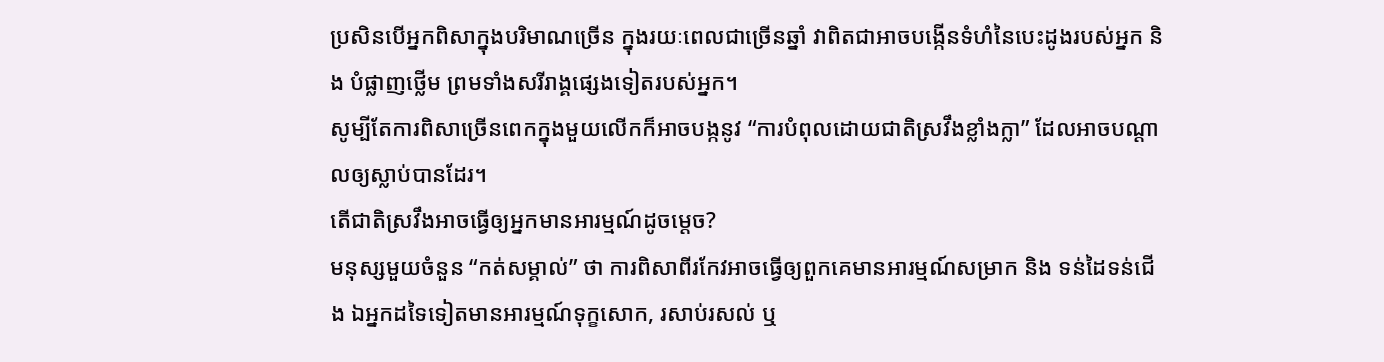ប្រសិនបើអ្នកពិសាក្នុងបរិមាណច្រើន ក្នុងរយៈពេលជាច្រើនឆ្នាំ វាពិតជាអាចបង្កើនទំហំនៃបេះដូងរបស់អ្នក និង បំផ្លាញថ្លើម ព្រមទាំងសរីរាង្គផ្សេងទៀតរបស់អ្នក។
សូម្បីតែការពិសាច្រើនពេកក្នុងមួយលើកក៏អាចបង្កនូវ “ការបំពុលដោយជាតិស្រវឹងខ្លាំងក្លា” ដែលអាចបណ្តាលឲ្យស្លាប់បានដែរ។
តើជាតិស្រវឹងអាចធ្វើឲ្យអ្នកមានអារម្មណ៍ដូចម្តេច?
មនុស្សមួយចំនួន “កត់សម្គាល់” ថា ការពិសាពីរកែវអាចធ្វើឲ្យពួកគេមានអារម្មណ៍សម្រាក និង ទន់ដៃទន់ជើង ឯអ្នកដទៃទៀតមានអារម្មណ៍ទុក្ខសោក, រសាប់រសល់ ឬ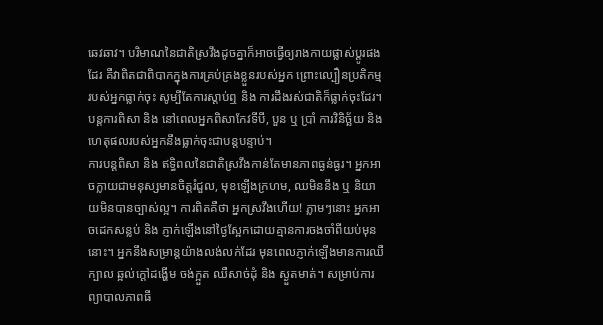ឆេវឆាវ។ បរិមាណនៃជាតិស្រវឹងដូចគ្នាក៏អាចធ្វើឲ្យរាងកាយផ្លាស់ប្តូរផងដែរ គឺវាពិតជាពិបាកក្នុងការគ្រប់គ្រងខ្លួនរបស់អ្នក ព្រោះល្បឿនប្រតិកម្មរបស់អ្នកធ្លាក់ចុះ សូម្បីតែការស្តាប់ឮ និង ការដឹងរស់ជាតិក៏ធ្លាក់ចុះដែរ។ បន្តការពិសា និង នៅពេលអ្នកពិសាកែវទីបី, បួន ឬ ប្រាំ ការវិនិច្ឆ័យ និង ហេតុផលរបស់អ្នកនឹងធ្លាក់ចុះជាបន្តបន្ទាប់។
ការបន្តពិសា និង ឥទ្ធិពលនៃជាតិស្រវឹងកាន់តែមានភាពធ្ងន់ធ្ងរ។ អ្នកអាចក្លាយជាមនុស្សមានចិត្តរំជួល, មុខឡើងក្រហម, ឈមិននឹង ឬ និយាយមិនបានច្បាស់ល្អ។ ការពិតគឺថា អ្នកស្រវឹងហើយ! ភ្លាមៗនោះ អ្នកអាចដេកសន្លប់ និង ភ្ញាក់ឡើងនៅថ្ងៃស្អែកដោយគ្មានការចងចាំពីយប់មុននោះ។ អ្នកនឹងសម្រាន្តយ៉ាងលង់លក់ដែរ មុនពេលភ្ញាក់ឡើងមានការឈឺក្បាល ឆ្អល់ក្តៅដង្ហើម ចង់ក្អួត ឈឺសាច់ដុំ និង ស្ងួតមាត់។ សម្រាប់ការព្យាបាលភាពធី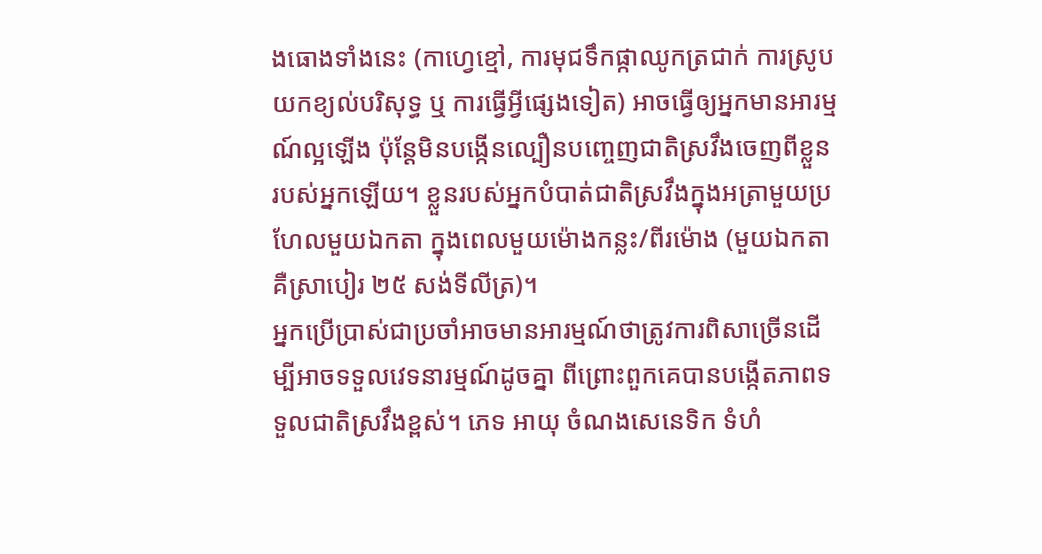ងធោងទាំងនេះ (កាហ្វេខ្មៅ, ការមុជទឹកផ្កាឈូកត្រជាក់ ការស្រូបយកខ្យល់បរិសុទ្ធ ឬ ការធ្វើអ្វីផ្សេងទៀត) អាចធ្វើឲ្យអ្នកមានអារម្មណ៍ល្អឡើង ប៉ុន្តែមិនបង្កើនល្បឿនបញ្ចេញជាតិស្រវឹងចេញពីខ្លួនរបស់អ្នកឡើយ។ ខ្លួនរបស់អ្នកបំបាត់ជាតិស្រវឹងក្នុងអត្រាមួយប្រហែលមួយឯកតា ក្នុងពេលមួយម៉ោងកន្លះ/ពីរម៉ោង (មួយឯកតាគឺស្រាបៀរ ២៥ សង់ទីលីត្រ)។
អ្នកប្រើប្រាស់ជាប្រចាំអាចមានអារម្មណ៍ថាត្រូវការពិសាច្រើនដើម្បីអាចទទួលវេទនារម្មណ៍ដូចគ្នា ពីព្រោះពួកគេបានបង្កើតភាពទទួលជាតិស្រវឹងខ្ពស់។ ភេទ អាយុ ចំណងសេនេទិក ទំហំ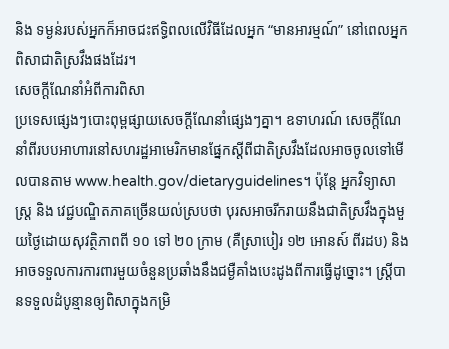និង ទម្ងន់របស់អ្នកក៏អាចជះឥទ្ធិពលលើវិធីដែលអ្នក “មានអារម្មណ៍” នៅពេលអ្នកពិសាជាតិស្រវឹងផងដែរ។
សេចក្តីណែនាំអំពីការពិសា
ប្រទេសផ្សេងៗបោះពុម្ពផ្សាយសេចក្តីណែនាំផ្សេងៗគ្នា។ ឧទាហរណ៍ សេចក្តីណែនាំពីរបបអាហារនៅសហរដ្ឋអាមេរិកមានផ្នែកស្តីពីជាតិស្រវឹងដែលអាចចូលទៅមើលបានតាម www.health.gov/dietaryguidelines។ ប៉ុន្តែ អ្នកវិទ្យាសាស្ត្រ និង វេជ្ជបណ្ឌិតភាគច្រើនយល់ស្របថា បុរសអាចរីករាយនឹងជាតិស្រវឹងក្នុងមួយថ្ងៃដោយសុវត្ថិភាពពី ១០ ទៅ ២០ ក្រាម (គឺស្រាបៀរ ១២ អោនស៍ ពីរដប) និង អាចទទួលការការពារមួយចំនួនប្រឆាំងនឹងជម្ងឺគាំងបេះដូងពីការធ្វើដូច្នោះ។ ស្ត្រីបានទទួលដំបូន្មានឲ្យពិសាក្នុងកម្រិ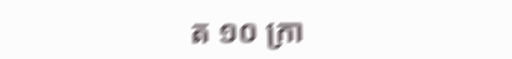ត ១០ ក្រា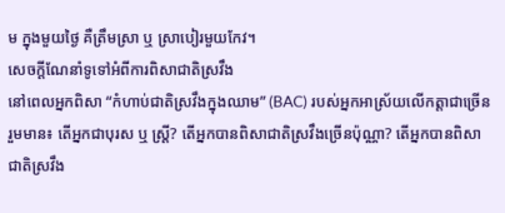ម ក្នុងមួយថ្ងៃ គឺត្រឹមស្រា ឬ ស្រាបៀរមួយកែវ។
សេចក្តីណែនាំទូទៅអំពីការពិសាជាតិស្រវឹង
នៅពេលអ្នកពិសា “កំហាប់ជាតិស្រវឹងក្នុងឈាម” (BAC) របស់អ្នកអាស្រ័យលើកត្តាជាច្រើន រួមមាន៖ តើអ្នកជាបុរស ឬ ស្ត្រី? តើអ្នកបានពិសាជាតិស្រវឹងច្រើនប៉ុណ្ណា? តើអ្នកបានពិសាជាតិស្រវឹង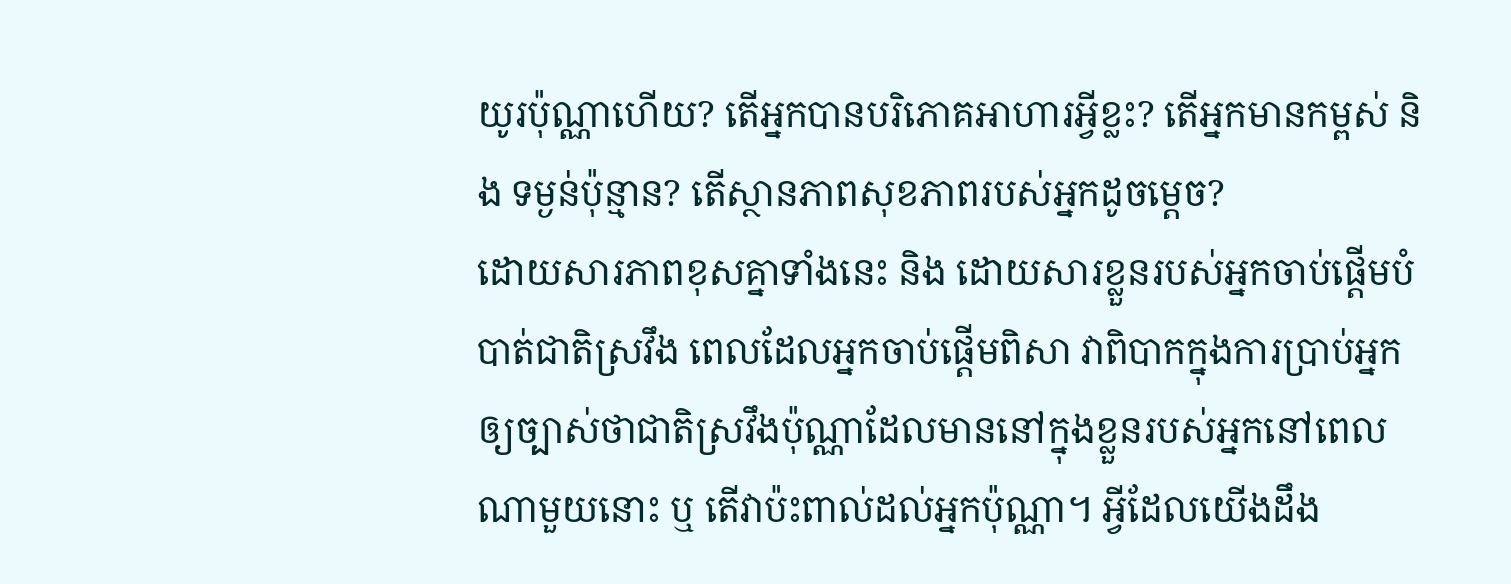យូរប៉ុណ្ណាហើយ? តើអ្នកបានបរិភោគអាហារអ្វីខ្លះ? តើអ្នកមានកម្ពស់ និង ទម្ងន់ប៉ុន្មាន? តើស្ថានភាពសុខភាពរបស់អ្នកដូចម្តេច?
ដោយសារភាពខុសគ្នាទាំងនេះ និង ដោយសារខ្លួនរបស់អ្នកចាប់ផ្តើមបំបាត់ជាតិស្រវឹង ពេលដែលអ្នកចាប់ផ្តើមពិសា វាពិបាកក្នុងការប្រាប់អ្នកឲ្យច្បាស់ថាជាតិស្រវឹងប៉ុណ្ណាដែលមាននៅក្នុងខ្លួនរបស់អ្នកនៅពេលណាមួយនោះ ឬ តើវាប៉ះពាល់ដល់អ្នកប៉ុណ្ណា។ អ្វីដែលយើងដឹង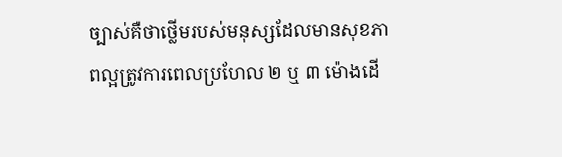ច្បាស់គឺថាថ្លើមរបស់មនុស្សដែលមានសុខភាពល្អត្រូវការពេលប្រហែល ២ ឬ ៣ ម៉ោងដើ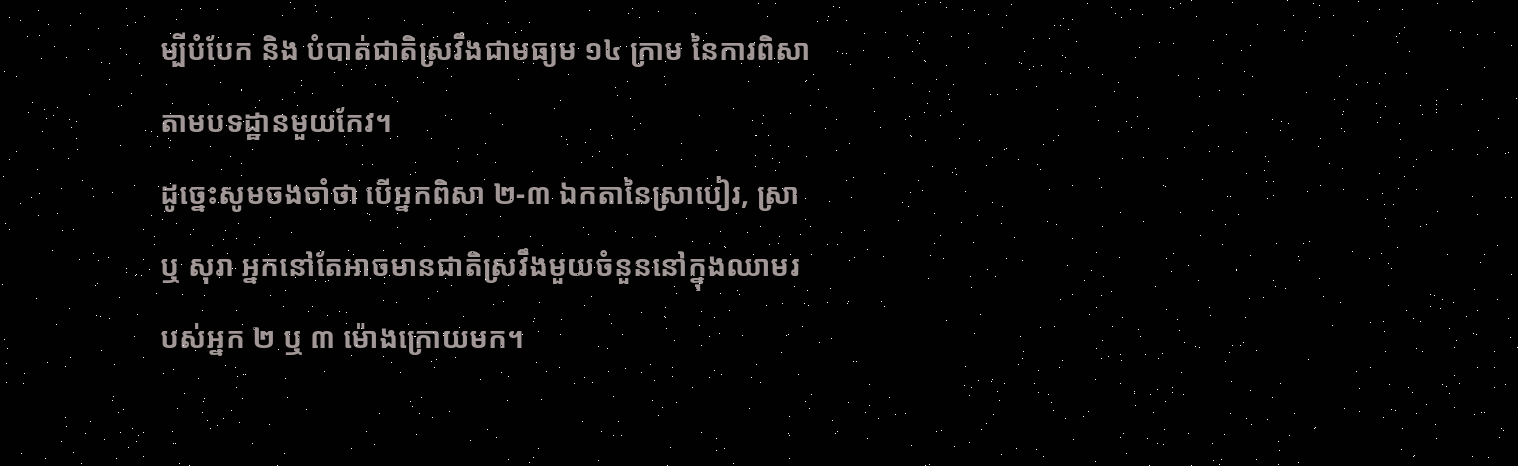ម្បីបំបែក និង បំបាត់ជាតិស្រវឹងជាមធ្យម ១៤ ក្រាម នៃការពិសាតាមបទដ្ឋានមួយកែវ។
ដូច្នេះសូមចងចាំថា បើអ្នកពិសា ២-៣ ឯកតានៃស្រាបៀរ, ស្រា ឬ សុរា អ្នកនៅតែអាចមានជាតិស្រវឹងមួយចំនួននៅក្នុងឈាមរបស់អ្នក ២ ឬ ៣ ម៉ោងក្រោយមក។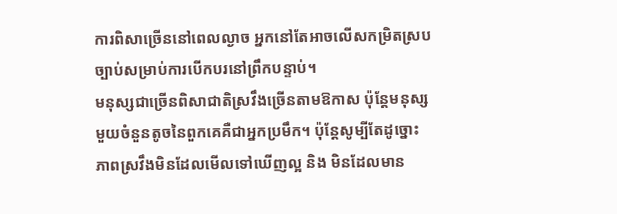ការពិសាច្រើននៅពេលល្ងាច អ្នកនៅតែអាចលើសកម្រិតស្របច្បាប់សម្រាប់ការបើកបរនៅព្រឹកបន្ទាប់។
មនុស្សជាច្រើនពិសាជាតិស្រវឹងច្រើនតាមឱកាស ប៉ុន្តែមនុស្សមួយចំនួនតូចនៃពួកគេគឺជាអ្នកប្រមឹក។ ប៉ុន្តែសូម្បីតែដូច្នោះ ភាពស្រវឹងមិនដែលមើលទៅឃើញល្អ និង មិនដែលមាន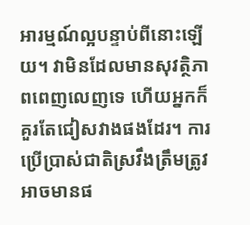អារម្មណ៍ល្អបន្ទាប់ពីនោះឡើយ។ វាមិនដែលមានសុវត្ថិភាពពេញលេញទេ ហើយអ្នកក៏គួរតែជៀសវាងផងដែរ។ ការប្រើប្រាស់ជាតិស្រវឹងត្រឹមត្រូវអាចមានផ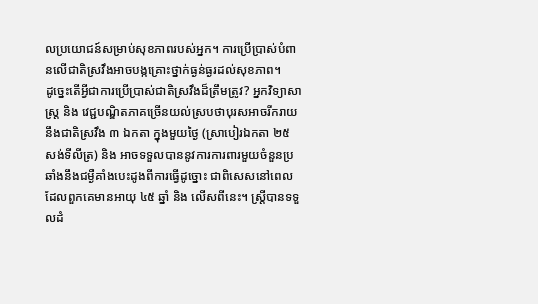លប្រយោជន៍សម្រាប់សុខភាពរបស់អ្នក។ ការប្រើប្រាស់បំពានលើជាតិស្រវឹងអាចបង្កគ្រោះថ្នាក់ធ្ងន់ធ្ងរដល់សុខភាព។
ដូច្នេះតើអ្វីជាការប្រើប្រាស់ជាតិស្រវឹងដ៏ត្រឹមត្រូវ? អ្នកវិទ្យាសាស្ត្រ និង វេជ្ជបណ្ឌិតភាគច្រើនយល់ស្របថាបុរសអាចរីករាយនឹងជាតិស្រវឹង ៣ ឯកតា ក្នុងមួយថ្ងៃ (ស្រាបៀរឯកតា ២៥ សង់ទីលីត្រ) និង អាចទទួលបាននូវការការពារមួយចំនួនប្រឆាំងនឹងជម្ងឺគាំងបេះដូងពីការធ្វើដូច្នោះ ជាពិសេសនៅពេលដែលពួកគេមានអាយុ ៤៥ ឆ្នាំ និង លើសពីនេះ។ ស្ត្រីបានទទួលដំ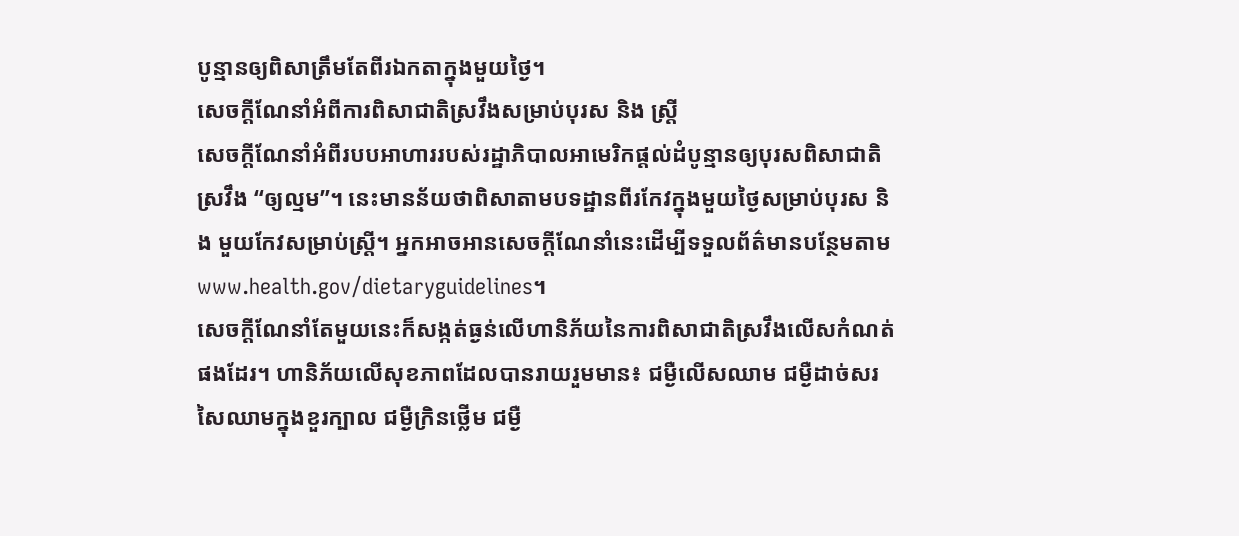បូន្មានឲ្យពិសាត្រឹមតែពីរឯកតាក្នុងមួយថ្ងៃ។
សេចក្តីណែនាំអំពីការពិសាជាតិស្រវឹងសម្រាប់បុរស និង ស្ត្រី
សេចក្តីណែនាំអំពីរបបអាហាររបស់រដ្ឋាភិបាលអាមេរិកផ្តល់ដំបូន្មានឲ្យបុរសពិសាជាតិស្រវឹង “ឲ្យល្មម”។ នេះមានន័យថាពិសាតាមបទដ្ឋានពីរកែវក្នុងមួយថ្ងៃសម្រាប់បុរស និង មួយកែវសម្រាប់ស្ត្រី។ អ្នកអាចអានសេចក្តីណែនាំនេះដើម្បីទទួលព័ត៌មានបន្ថែមតាម www.health.gov/dietaryguidelines។
សេចក្តីណែនាំតែមួយនេះក៏សង្កត់ធ្ងន់លើហានិភ័យនៃការពិសាជាតិស្រវឹងលើសកំណត់ផងដែរ។ ហានិភ័យលើសុខភាពដែលបានរាយរួមមាន៖ ជម្ងឺលើសឈាម ជម្ងឺដាច់សរសៃឈាមក្នុងខួរក្បាល ជម្ងឺក្រិនថ្លើម ជម្ងឺ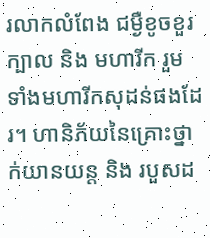រលាកលំពែង ជម្ងឺខូចខួរក្បាល និង មហារីក រួមទាំងមហារីកសុដន់ផងដែរ។ ហានិភ័យនៃគ្រោះថ្នាក់យានយន្ត និង របួសដ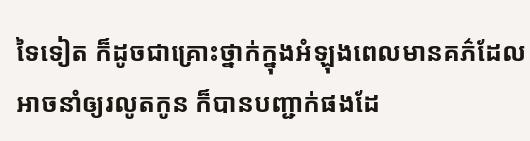ទៃទៀត ក៏ដូចជាគ្រោះថ្នាក់ក្នុងអំឡុងពេលមានគភ៌ដែលអាចនាំឲ្យរលូតកូន ក៏បានបញ្ជាក់ផងដែ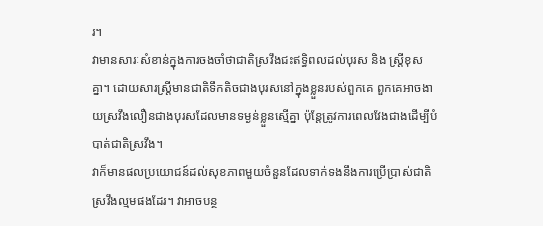រ។
វាមានសារៈសំខាន់ក្នុងការចងចាំថាជាតិស្រវឹងជះឥទ្ធិពលដល់បុរស និង ស្ត្រីខុសគ្នា។ ដោយសារស្ត្រីមានជាតិទឹកតិចជាងបុរសនៅក្នុងខ្លួនរបស់ពួកគេ ពួកគេអាចងាយស្រវឹងលឿនជាងបុរសដែលមានទម្ងន់ខ្លួនស្មើគ្នា ប៉ុន្តែត្រូវការពេលវែងជាងដើម្បីបំបាត់ជាតិស្រវឹង។
វាក៏មានផលប្រយោជន៍ដល់សុខភាពមួយចំនួនដែលទាក់ទងនឹងការប្រើប្រាស់ជាតិស្រវឹងល្មមផងដែរ។ វាអាចបន្ថ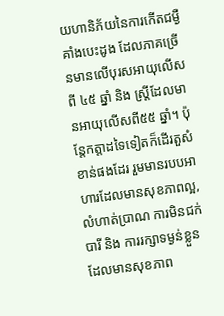យហានិភ័យនៃការកើតជម្ងឺគាំងបេះដូង ដែលភាគច្រើនមានលើបុរសអាយុលើសពី ៤៥ ឆ្នាំ និង ស្ត្រីដែលមានអាយុលើសពី៥៥ ឆ្នាំ។ ប៉ុន្តែកត្តាដទៃទៀតក៏ដើរតួសំខាន់ផងដែរ រួមមានរបបអាហារដែលមានសុខភាពល្អ,លំហាត់ប្រាណ ការមិនជក់បារី និង ការរក្សាទម្ងន់ខ្លួនដែលមានសុខភាព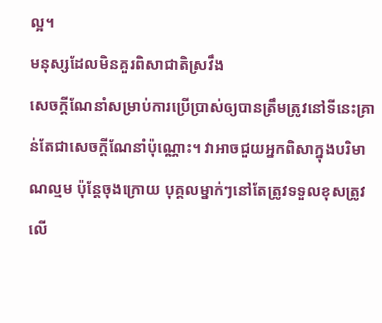ល្អ។
មនុស្សដែលមិនគួរពិសាជាតិស្រវឹង
សេចក្តីណែនាំសម្រាប់ការប្រើប្រាស់ឲ្យបានត្រឹមត្រូវនៅទីនេះគ្រាន់តែជាសេចក្តីណែនាំប៉ុណ្ណោះ។ វាអាចជួយអ្នកពិសាក្នុងបរិមាណល្មម ប៉ុន្តែចុងក្រោយ បុគ្គលម្នាក់ៗនៅតែត្រូវទទួលខុសត្រូវលើ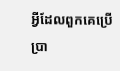អ្វីដែលពួកគេប្រើប្រា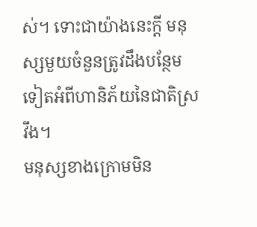ស់។ ទោះជាយ៉ាងនេះក្តី មនុស្សមួយចំនួនត្រូវដឹងបន្ថែមទៀតអំពីហានិភ័យនៃជាតិស្រវឹង។
មនុស្សខាងក្រោមមិន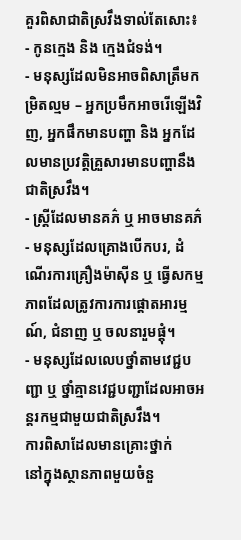គួរពិសាជាតិស្រវឹងទាល់តែសោះ៖
- កូនក្មេង និង ក្មេងជំទង់។
- មនុស្សដែលមិនអាចពិសាត្រឹមកម្រិតល្មម – អ្នកប្រមឹកអាចរើឡើងវិញ, អ្នកផឹកមានបញ្ហា និង អ្នកដែលមានប្រវត្តិគ្រួសារមានបញ្ហានឹងជាតិស្រវឹង។
- ស្ត្រីដែលមានគភ៌ ឬ អាចមានគភ៌
- មនុស្សដែលគ្រោងបើកបរ, ដំណើរការគ្រឿងម៉ាស៊ីន ឬ ធ្វើសកម្មភាពដែលត្រូវការការផ្តោតអារម្មណ៍, ជំនាញ ឬ ចលនារួមផ្តុំ។
- មនុស្សដែលលេបថ្នាំតាមវេជ្ជបញ្ជា ឬ ថ្នាំគ្មានវេជ្ជបញ្ជាដែលអាចអន្តរកម្មជាមួយជាតិស្រវឹង។
ការពិសាដែលមានគ្រោះថ្នាក់
នៅក្នុងស្ថានភាពមួយចំនួ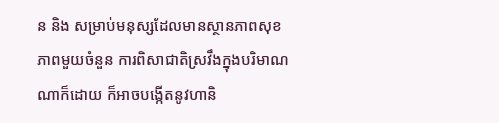ន និង សម្រាប់មនុស្សដែលមានស្ថានភាពសុខភាពមួយចំនួន ការពិសាជាតិស្រវឹងក្នុងបរិមាណណាក៏ដោយ ក៏អាចបង្កើតនូវហានិ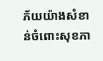ភ័យយ៉ាងសំខាន់ចំពោះសុខភា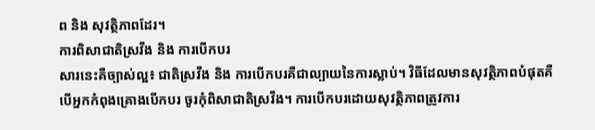ព និង សុវត្ថិភាពដែរ។
ការពិសាជាតិស្រវឹង និង ការបើកបរ
សារនេះគឺច្បាស់ល្អ៖ ជាតិស្រវឹង និង ការបើកបរគឺជាល្បាយនៃការស្លាប់។ វិធីដែលមានសុវត្ថិភាពបំផុតគឺ បើអ្នកកំពុងគ្រោងបើកបរ ចូរកុំពិសាជាតិស្រវឹង។ ការបើកបរដោយសុវត្ថិភាពត្រូវការ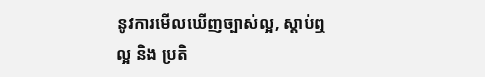នូវការមើលឃើញច្បាស់ល្អ, ស្តាប់ឮល្អ និង ប្រតិ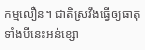កម្មលឿន។ ជាតិស្រវឹងធ្វើឲ្យធាតុទាំងបីនេះអន់ខ្សោ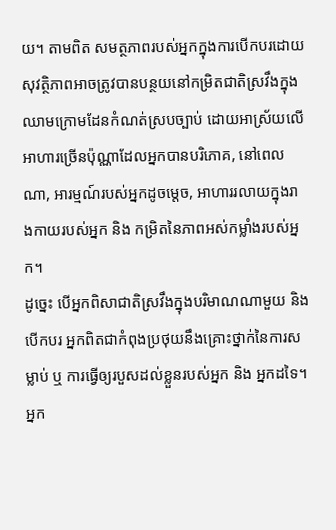យ។ តាមពិត សមត្ថភាពរបស់អ្នកក្នុងការបើកបរដោយសុវត្ថិភាពអាចត្រូវបានបន្ថយនៅកម្រិតជាតិស្រវឹងក្នុងឈាមក្រោមដែនកំណត់ស្របច្បាប់ ដោយអាស្រ័យលើអាហារច្រើនប៉ុណ្ណាដែលអ្នកបានបរិភោគ, នៅពេលណា, អារម្មណ៍របស់អ្នកដូចម្តេច, អាហាររលាយក្នុងរាងកាយរបស់អ្នក និង កម្រិតនៃភាពអស់កម្លាំងរបស់អ្នក។
ដូច្នេះ បើអ្នកពិសាជាតិស្រវឹងក្នុងបរិមាណណាមួយ និង បើកបរ អ្នកពិតជាកំពុងប្រថុយនឹងគ្រោះថ្នាក់នៃការសម្លាប់ ឬ ការធ្វើឲ្យរបួសដល់ខ្លួនរបស់អ្នក និង អ្នកដទៃ។ អ្នក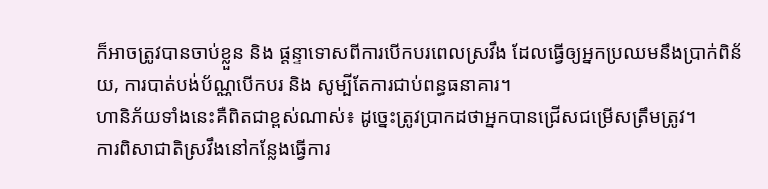ក៏អាចត្រូវបានចាប់ខ្លួន និង ផ្តន្ទាទោសពីការបើកបរពេលស្រវឹង ដែលធ្វើឲ្យអ្នកប្រឈមនឹងប្រាក់ពិន័យ, ការបាត់បង់ប័ណ្ណបើកបរ និង សូម្បីតែការជាប់ពន្ធធនាគារ។
ហានិភ័យទាំងនេះគឺពិតជាខ្ពស់ណាស់៖ ដូច្នេះត្រូវប្រាកដថាអ្នកបានជ្រើសជម្រើសត្រឹមត្រូវ។
ការពិសាជាតិស្រវឹងនៅកន្លែងធ្វើការ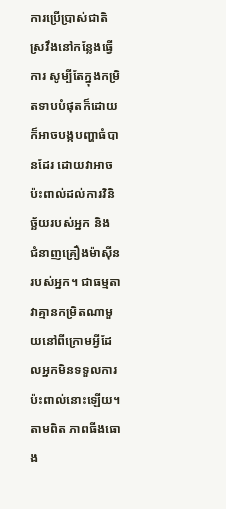ការប្រើប្រាស់ជាតិស្រវឹងនៅកន្លែងធ្វើការ សូម្បីតែក្នុងកម្រិតទាបបំផុតក៏ដោយ ក៏អាចបង្កបញ្ហាធំបានដែរ ដោយវាអាចប៉ះពាល់ដល់ការវិនិច្ឆ័យរបស់អ្នក និង ជំនាញគ្រឿងម៉ាស៊ីនរបស់អ្នក។ ជាធម្មតា វាគ្មានកម្រិតណាមួយនៅពីក្រោមអ្វីដែលអ្នកមិនទទួលការប៉ះពាល់នោះឡើយ។ តាមពិត ភាពធីងធោង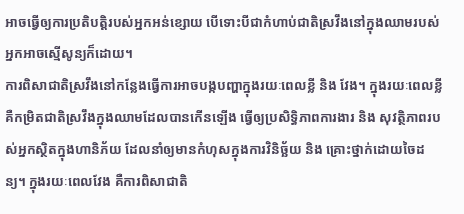អាចធ្វើឲ្យការប្រតិបត្តិរបស់អ្នកអន់ខ្សោយ បើទោះបីជាកំហាប់ជាតិស្រវឹងនៅក្នុងឈាមរបស់អ្នកអាចស្មើសូន្យក៏ដោយ។
ការពិសាជាតិស្រវឹងនៅកន្លែងធ្វើការអាចបង្កបញ្ហាក្នុងរយៈពេលខ្លី និង វែង។ ក្នុងរយៈពេលខ្លី គឺកម្រិតជាតិស្រវឹងក្នុងឈាមដែលបានកើនឡើង ធ្វើឲ្យប្រសិទ្ធិភាពការងារ និង សុវត្ថិភាពរបស់អ្នកស្ថិតក្នុងហានិភ័យ ដែលនាំឲ្យមានកំហុសក្នុងការវិនិច្ឆ័យ និង គ្រោះថ្នាក់ដោយចៃដន្យ។ ក្នុងរយៈពេលវែង គឺការពិសាជាតិ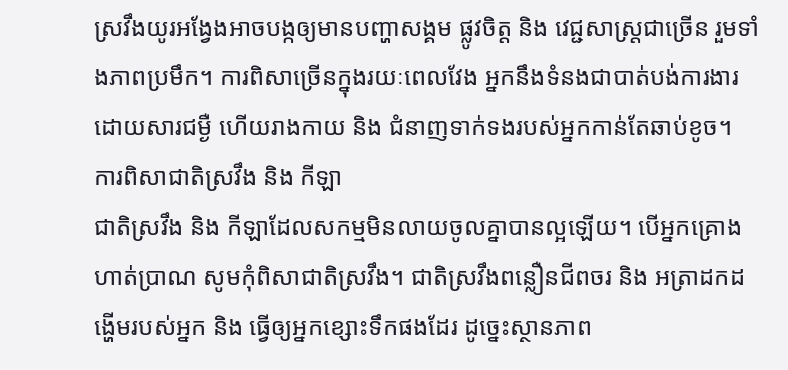ស្រវឹងយូរអង្វែងអាចបង្កឲ្យមានបញ្ហាសង្គម ផ្លូវចិត្ត និង វេជ្ជសាស្ត្រជាច្រើន រួមទាំងភាពប្រមឹក។ ការពិសាច្រើនក្នុងរយៈពេលវែង អ្នកនឹងទំនងជាបាត់បង់ការងារដោយសារជម្ងឺ ហើយរាងកាយ និង ជំនាញទាក់ទងរបស់អ្នកកាន់តែឆាប់ខូច។
ការពិសាជាតិស្រវឹង និង កីឡា
ជាតិស្រវឹង និង កីឡាដែលសកម្មមិនលាយចូលគ្នាបានល្អឡើយ។ បើអ្នកគ្រោងហាត់ប្រាណ សូមកុំពិសាជាតិស្រវឹង។ ជាតិស្រវឹងពន្លឿនជីពចរ និង អត្រាដកដង្ហើមរបស់អ្នក និង ធ្វើឲ្យអ្នកខ្សោះទឹកផងដែរ ដូច្នេះស្ថានភាព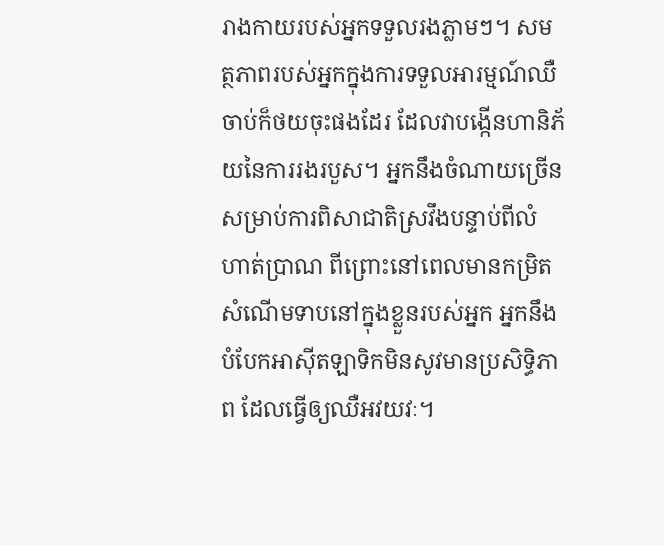រាងកាយរបស់អ្នកទទួលរងភ្លាមៗ។ សមត្ថភាពរបស់អ្នកក្នុងការទទួលអារម្មណ៍ឈឺចាប់ក៏ថយចុះផងដែរ ដែលវាបង្កើនហានិភ័យនៃការរងរបួស។ អ្នកនឹងចំណាយច្រើនសម្រាប់ការពិសាជាតិស្រវឹងបន្ទាប់ពីលំហាត់ប្រាណ ពីព្រោះនៅពេលមានកម្រិតសំណើមទាបនៅក្នុងខ្លួនរបស់អ្នក អ្នកនឹងបំបែកអាស៊ីតឡាទិកមិនសូវមានប្រសិទ្ធិភាព ដែលធ្វើឲ្យឈឺអវយវៈ។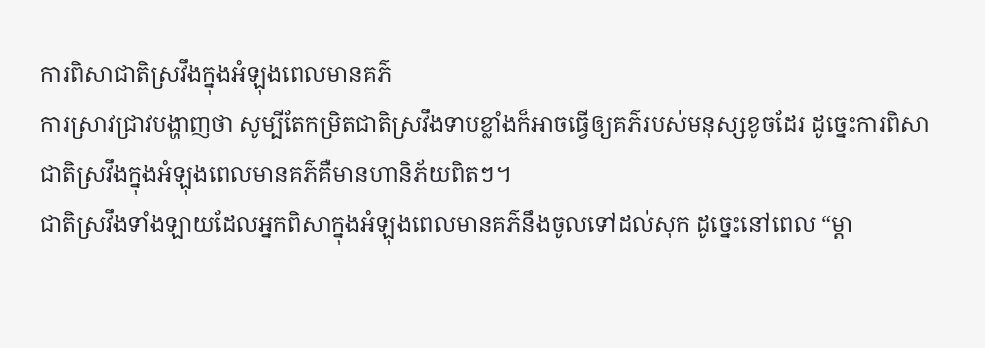ការពិសាជាតិស្រវឹងក្នុងអំឡុងពេលមានគភ៌
ការស្រាវជ្រាវបង្ហាញថា សូម្បីតែកម្រិតជាតិស្រវឹងទាបខ្លាំងក៏អាចធ្វើឲ្យគភ៌របស់មនុស្សខូចដែរ ដូច្នេះការពិសាជាតិស្រវឹងក្នុងអំឡុងពេលមានគភ៌គឺមានហានិភ័យពិតៗ។
ជាតិស្រវឹងទាំងឡាយដែលអ្នកពិសាក្នុងអំឡុងពេលមានគភ៌នឹងចូលទៅដល់សុក ដូច្នេះនៅពេល “ម្តា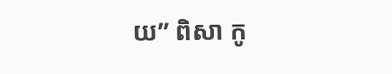យ” ពិសា កូ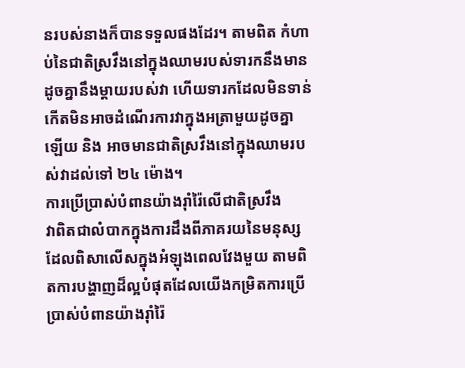នរបស់នាងក៏បានទទួលផងដែរ។ តាមពិត កំហាប់នៃជាតិស្រវឹងនៅក្នុងឈាមរបស់ទារកនឹងមានដូចគ្នានឹងម្តាយរបស់វា ហើយទារកដែលមិនទាន់កើតមិនអាចដំណើរការវាក្នុងអត្រាមួយដូចគ្នាឡើយ និង អាចមានជាតិស្រវឹងនៅក្នុងឈាមរបស់វាដល់ទៅ ២៤ ម៉ោង។
ការប្រើប្រាស់បំពានយ៉ាងរ៉ាំរ៉ៃលើជាតិស្រវឹង
វាពិតជាលំបាកក្នុងការដឹងពីភាគរយនៃមនុស្សដែលពិសាលើសក្នុងអំឡុងពេលវែងមួយ តាមពិតការបង្ហាញដ៏ល្អបំផុតដែលយើងកម្រិតការប្រើប្រាស់បំពានយ៉ាងរ៉ាំរ៉ៃ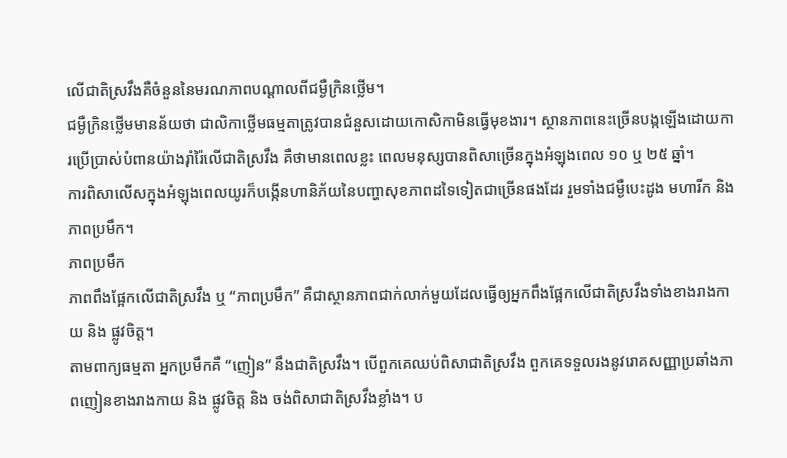លើជាតិស្រវឹងគឺចំនួននៃមរណភាពបណ្តាលពីជម្ងឺក្រិនថ្លើម។
ជម្ងឺក្រិនថ្លើមមានន័យថា ជាលិកាថ្លើមធម្មតាត្រូវបានជំនួសដោយកោសិកាមិនធ្វើមុខងារ។ ស្ថានភាពនេះច្រើនបង្កឡើងដោយការប្រើប្រាស់បំពានយ៉ាងរ៉ាំរ៉ៃលើជាតិស្រវឹង គឺថាមានពេលខ្លះ ពេលមនុស្សបានពិសាច្រើនក្នុងអំឡុងពេល ១០ ឬ ២៥ ឆ្នាំ។
ការពិសាលើសក្នុងអំឡុងពេលយូរក៏បង្កើនហានិភ័យនៃបញ្ហាសុខភាពដទៃទៀតជាច្រើនផងដែរ រួមទាំងជម្ងឺបេះដូង មហារីក និង ភាពប្រមឹក។
ភាពប្រមឹក
ភាពពឹងផ្អែកលើជាតិស្រវឹង ឬ “ភាពប្រមឹក” គឺជាស្ថានភាពជាក់លាក់មួយដែលធ្វើឲ្យអ្នកពឹងផ្អែកលើជាតិស្រវឹងទាំងខាងរាងកាយ និង ផ្លូវចិត្ត។
តាមពាក្យធម្មតា អ្នកប្រមឹកគឺ “ញៀន” នឹងជាតិស្រវឹង។ បើពួកគេឈប់ពិសាជាតិស្រវឹង ពួកគេទទួលរងនូវរោគសញ្ញាប្រឆាំងភាពញៀនខាងរាងកាយ និង ផ្លូវចិត្ត និង ចង់ពិសាជាតិស្រវឹងខ្លាំង។ ប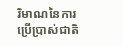រិមាណនៃការប្រើប្រាស់ជាតិ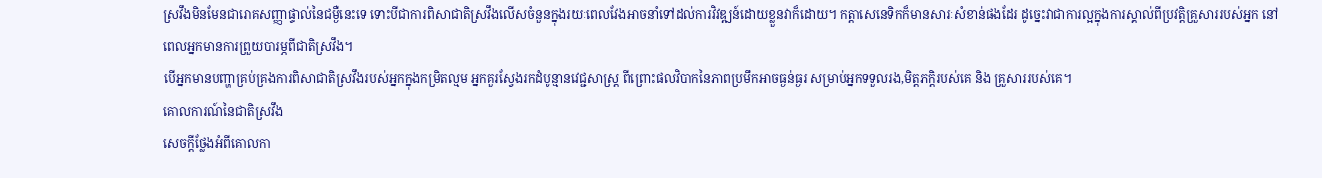ស្រវឹងមិនមែនជារោគសញ្ញាផ្ទាល់នៃជម្ងឺនេះទេ ទោះបីជាការពិសាជាតិស្រវឹងលើសចំនួនក្នុងរយៈពេលវែងអាចនាំទៅដល់ការវិវឌ្ឍន៍ដោយខ្លួនវាក៏ដោយ។ កត្តាសេនេទិកក៏មានសារៈសំខាន់ផងដែរ ដូច្នេះវាជាការល្អក្នុងការស្គាល់ពីប្រវត្តិគ្រួសាររបស់អ្នក នៅពេលអ្នកមានការព្រួយបារម្ភពីជាតិស្រវឹង។
បើអ្នកមានបញ្ហាគ្រប់គ្រងការពិសាជាតិស្រវឹងរបស់អ្នកក្នុងកម្រិតល្មម អ្នកគួរស្វែងរកដំបូន្មានវេជ្ជសាស្ត្រ ពីព្រោះផលវិបាកនៃភាពប្រមឹកអាចធ្ងន់ធ្ងរ សម្រាប់អ្នកទទួលរង,មិត្តភក្តិរបស់គេ និង គ្រួសាររបស់គេ។
គោលការណ៍នៃជាតិស្រវឹង
សេចក្តីថ្លែងអំពីគោលកា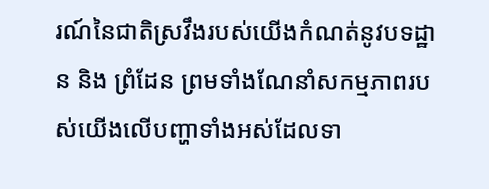រណ៍នៃជាតិស្រវឹងរបស់យើងកំណត់នូវបទដ្ឋាន និង ព្រំដែន ព្រមទាំងណែនាំសកម្មភាពរបស់យើងលើបញ្ហាទាំងអស់ដែលទា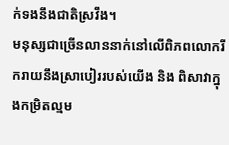ក់ទងនឹងជាតិស្រវឹង។
មនុស្សជាច្រើនលាននាក់នៅលើពិភពលោករីករាយនឹងស្រាបៀររបស់យើង និង ពិសាវាក្នុងកម្រិតល្មម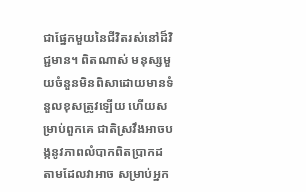ជាផ្នែកមួយនៃជីវិតរស់នៅដ៏វិជ្ជមាន។ ពិតណាស់ មនុស្សមួយចំនួនមិនពិសាដោយមានទំនួលខុសត្រូវឡើយ ហើយសម្រាប់ពួកគេ ជាតិស្រវឹងអាចបង្កនូវភាពលំបាកពិតប្រាកដ តាមដែលវាអាច សម្រាប់អ្នក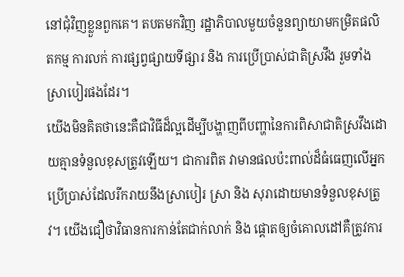នៅជុំវិញខ្លួនពួកគេ។ តបតមកវិញ រដ្ឋាភិបាលមួយចំនួនព្យាយាមកម្រិតផលិតកម្ម ការលក់ ការផ្សព្វផ្សាយទីផ្សារ និង ការប្រើប្រាស់ជាតិស្រវឹង រួមទាំងស្រាបៀរផងដែរ។
យើងមិនគិតថានេះគឺជាវិធីដ៏ល្អដើម្បីបង្ហាញពីបញ្ហានៃការពិសាជាតិស្រវឹងដោយគ្មានទំនួលខុសត្រូវឡើយ។ ជាការពិត វាមានផលប៉ះពាល់ដ៏ធំធេញលើអ្នកប្រើប្រាស់ដែលរីករាយនឹងស្រាបៀរ ស្រា និង សុរាដោយមានទំនួលខុសត្រូវ។ យើងជឿថាវិធានការកាន់តែជាក់លាក់ និង ផ្តោតឲ្យចំគោលដៅគឺត្រូវការ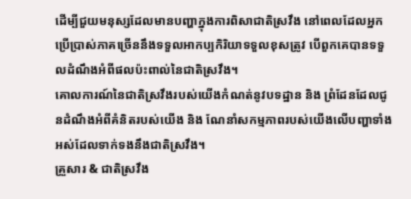ដើម្បីជួយមនុស្សដែលមានបញ្ហាក្នុងការពិសាជាតិស្រវឹង នៅពេលដែលអ្នកប្រើប្រាស់ភាគច្រើននឹងទទួលអាកប្បកិរិយាទទួលខុសត្រូវ បើពួកគេបានទទួលដំណឹងអំពីផលប៉ះពាល់នៃជាតិស្រវឹង។
គោលការណ៍នៃជាតិស្រវឹងរបស់យើងកំណត់នូវបទដ្ឋាន និង ព្រំដែនដែលជូនដំណឹងអំពីគំនិតរបស់យើង និង ណែនាំសកម្មភាពរបស់យើងលើបញ្ហាទាំងអស់ដែលទាក់ទងនឹងជាតិស្រវឹង។
គ្រួសារ & ជាតិស្រវឹង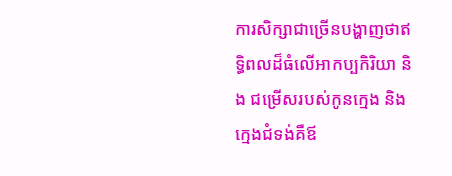ការសិក្សាជាច្រើនបង្ហាញថាឥទ្ធិពលដ៏ធំលើអាកប្បកិរិយា និង ជម្រើសរបស់កូនក្មេង និង ក្មេងជំទង់គឺឪ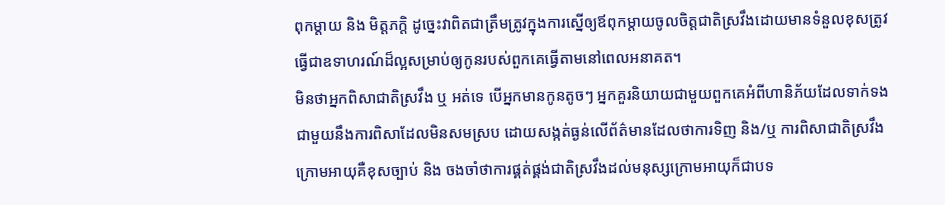ពុកម្តាយ និង មិត្តភក្តិ ដូច្នេះវាពិតជាត្រឹមត្រូវក្នុងការស្នើឲ្យឪពុកម្តាយចូលចិត្តជាតិស្រវឹងដោយមានទំនួលខុសត្រូវ ធ្វើជាឧទាហរណ៍ដ៏ល្អសម្រាប់ឲ្យកូនរបស់ពួកគេធ្វើតាមនៅពេលអនាគត។
មិនថាអ្នកពិសាជាតិស្រវឹង ឬ អត់ទេ បើអ្នកមានកូនតូចៗ អ្នកគួរនិយាយជាមួយពួកគេអំពីហានិភ័យដែលទាក់ទងជាមួយនឹងការពិសាដែលមិនសមស្រប ដោយសង្កត់ធ្ងន់លើព័ត៌មានដែលថាការទិញ និង/ឬ ការពិសាជាតិស្រវឹងក្រោមអាយុគឺខុសច្បាប់ និង ចងចាំថាការផ្គត់ផ្គង់ជាតិស្រវឹងដល់មនុស្សក្រោមអាយុក៏ជាបទ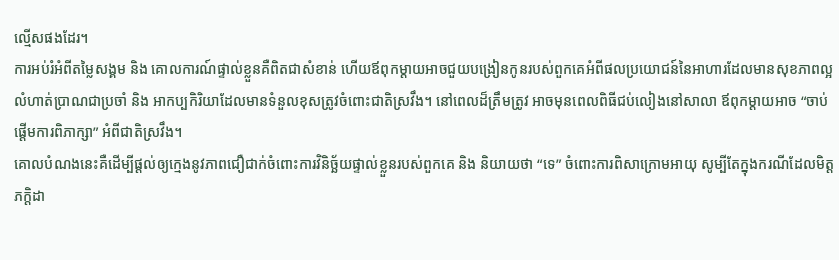ល្មើសផងដែរ។
ការអប់រំអំពីតម្លៃសង្គម និង គោលការណ៍ផ្ទាល់ខ្លួនគឺពិតជាសំខាន់ ហើយឪពុកម្តាយអាចជួយបង្រៀនកូនរបស់ពួកគេអំពីផលប្រយោជន៍នៃអាហារដែលមានសុខភាពល្អ លំហាត់ប្រាណជាប្រចាំ និង អាកប្បកិរិយាដែលមានទំនួលខុសត្រូវចំពោះជាតិស្រវឹង។ នៅពេលដ៏ត្រឹមត្រូវ អាចមុនពេលពិធីជប់លៀងនៅសាលា ឪពុកម្តាយអាច “ចាប់ផ្តើមការពិភាក្សា” អំពីជាតិស្រវឹង។
គោលបំណងនេះគឺដើម្បីផ្តល់ឲ្យក្មេងនូវភាពជឿជាក់ចំពោះការវិនិច្ឆ័យផ្ទាល់ខ្លួនរបស់ពួកគេ និង និយាយថា “ទេ” ចំពោះការពិសាក្រោមអាយុ សូម្បីតែក្នុងករណីដែលមិត្តភក្តិដា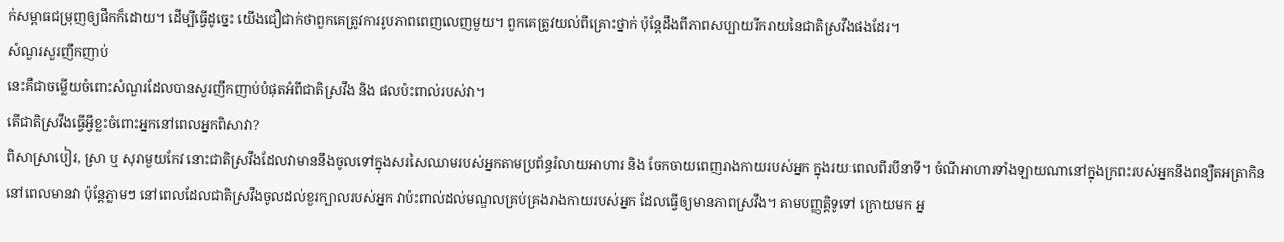ក់សម្ពាធជម្រុញឲ្យផឹកក៏ដោយ។ ដើម្បីធ្វើដូច្នេះ យើងជឿជាក់ថាពួកគេត្រូវការរូបភាពពេញលេញមួយ។ ពួកគេត្រូវយល់ពីគ្រោះថ្នាក់ ប៉ុន្តែដឹងពីភាពសប្បាយរីករាយនៃជាតិស្រវឹងផងដែរ។
សំណួរសួរញឹកញាប់
នេះគឺជាចម្លើយចំពោះសំណួរដែលបានសួរញឹកញាប់បំផុតអំពីជាតិស្រវឹង និង ផលប៉ះពាល់របស់វា។
តើជាតិស្រវឹងធ្វើអ្វីខ្លះចំពោះអ្នកនៅពេលអ្នកពិសាវា?
ពិសាស្រាបៀរ, ស្រា ឬ សុរាមួយកែវ នោះជាតិស្រវឹងដែលវាមាននឹងចូលទៅក្នុងសរសៃឈាមរបស់អ្នកតាមប្រព័ន្ធរំលាយអាហារ និង ចែកចាយពេញរាងកាយរបស់អ្នក ក្នុងរយៈពេលពីរបីនាទី។ ចំណីអាហារទាំងឡាយណានៅក្នុងក្រពះរបស់អ្នកនឹងពន្យឺតអត្រាកិននៅពេលមានវា ប៉ុន្តែភ្លាមៗ នៅពេលដែលជាតិស្រវឹងចូលដល់ខួរក្បាលរបស់អ្នក វាប៉ះពាល់ដល់មណ្ឌលគ្រប់គ្រងរាងកាយរបស់អ្នក ដែលធ្វើឲ្យមានភាពស្រវឹង។ តាមបញ្ញត្តិទូទៅ ក្រោយមក អ្ន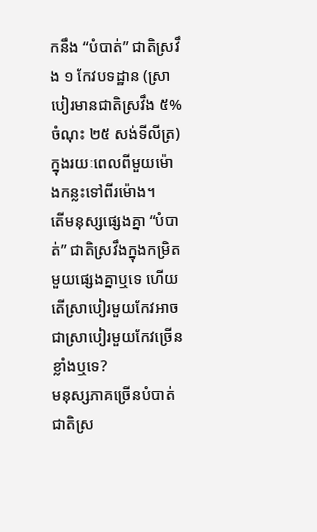កនឹង “បំបាត់” ជាតិស្រវឹង ១ កែវបទដ្ឋាន (ស្រាបៀរមានជាតិស្រវឹង ៥% ចំណុះ ២៥ សង់ទីលីត្រ) ក្នុងរយៈពេលពីមួយម៉ោងកន្លះទៅពីរម៉ោង។
តើមនុស្សផ្សេងគ្នា “បំបាត់” ជាតិស្រវឹងក្នុងកម្រិតមួយផ្សេងគ្នាឬទេ ហើយតើស្រាបៀរមួយកែវអាចជាស្រាបៀរមួយកែវច្រើនខ្លាំងឬទេ?
មនុស្សភាគច្រើនបំបាត់ជាតិស្រ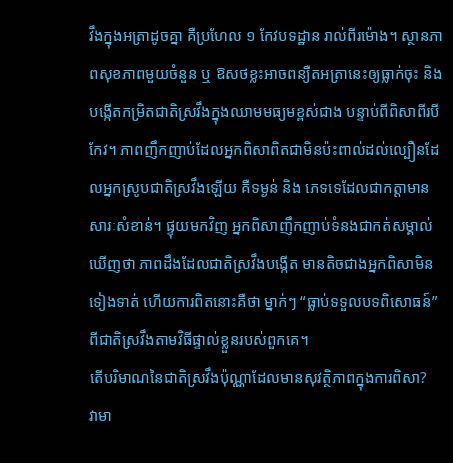វឹងក្នុងអត្រាដូចគ្នា គឺប្រហែល ១ កែវបទដ្ឋាន រាល់ពីរម៉ោង។ ស្ថានភាពសុខភាពមួយចំនួន ឬ ឱសថខ្លះអាចពន្យឺតអត្រានេះឲ្យធ្លាក់ចុះ និង បង្កើតកម្រិតជាតិស្រវឹងក្នុងឈាមមធ្យមខ្ពស់ជាង បន្ទាប់ពីពិសាពីរបីកែវ។ ភាពញឹកញាប់ដែលអ្នកពិសាពិតជាមិនប៉ះពាល់ដល់ល្បឿនដែលអ្នកស្រូបជាតិស្រវឹងឡើយ គឺទម្ងន់ និង ភេទទេដែលជាកត្តាមានសារៈសំខាន់។ ផ្ទុយមកវិញ អ្នកពិសាញឹកញាប់ទំនងជាកត់សម្គាល់ឃើញថា ភាពដឹងដែលជាតិស្រវឹងបង្កើត មានតិចជាងអ្នកពិសាមិនទៀងទាត់ ហើយការពិតនោះគឺថា ម្នាក់ៗ “ធ្លាប់ទទួលបទពិសោធន៍” ពីជាតិស្រវឹងតាមវិធីផ្ទាល់ខ្លួនរបស់ពួកគេ។
តើបរិមាណនៃជាតិស្រវឹងប៉ុណ្ណាដែលមានសុវត្ថិភាពក្នុងការពិសា?
វាមា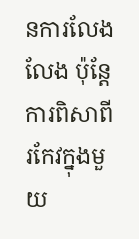នការលែងលែង ប៉ុន្តែការពិសាពីរកែវក្នុងមួយ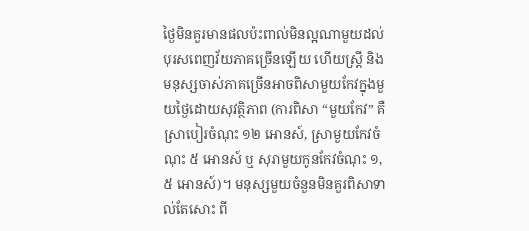ថ្ងៃមិនគួរមានផលប៉ះពាល់មិនល្អណាមួយដល់បុរសពេញវ័យភាគច្រើនឡើយ ហើយស្ត្រី និង មនុស្សចាស់ភាគច្រើនអាចពិសាមួយកែវក្នុងមួយថ្ងៃដោយសុវត្ថិភាព (ការពិសា “មួយកែវ” គឺស្រាបៀរចំណុះ ១២ អោនស៍, ស្រាមួយកែវចំណុះ ៥ អោនស៍ ឬ សុរាមួយកូនកែវចំណុះ ១,៥ អោនស៍)។ មនុស្សមួយចំនួនមិនគួរពិសាទាល់តែសោះ ពី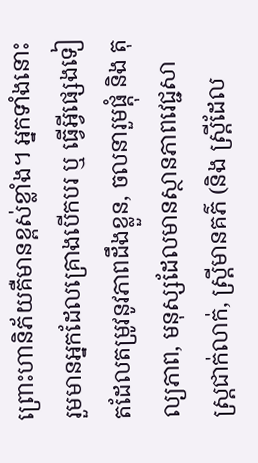ព្រោះហានិភ័យគឺមានខ្ពស់ខ្លាំង។ អ្នកទាំងនោះរួមមានអ្នកដែលគ្រោងបើកបរ ឬ ធ្វើអ្វីផ្សេងទៀតដែលតម្រូវនូវភាពដឹងខ្លួន, ចលនារួមផ្តុំ និង តុល្យភាព, មនុស្សដែលមានស្ថានភាពវេជ្ជសាស្ត្រជាក់លាក់, ស្ត្រីមានគភ៌ (និង ស្ត្រីដែល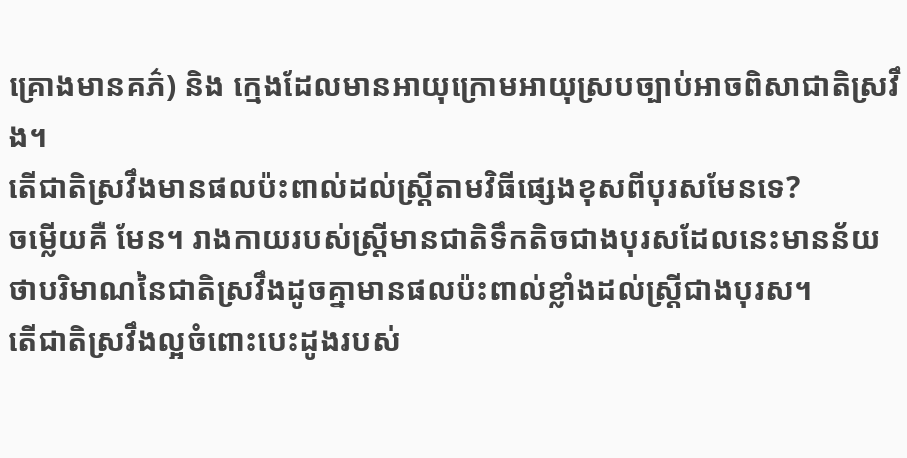គ្រោងមានគភ៌) និង ក្មេងដែលមានអាយុក្រោមអាយុស្របច្បាប់អាចពិសាជាតិស្រវឹង។
តើជាតិស្រវឹងមានផលប៉ះពាល់ដល់ស្ត្រីតាមវិធីផ្សេងខុសពីបុរសមែនទេ?
ចម្លើយគឺ មែន។ រាងកាយរបស់ស្ត្រីមានជាតិទឹកតិចជាងបុរសដែលនេះមានន័យថាបរិមាណនៃជាតិស្រវឹងដូចគ្នាមានផលប៉ះពាល់ខ្លាំងដល់ស្ត្រីជាងបុរស។
តើជាតិស្រវឹងល្អចំពោះបេះដូងរបស់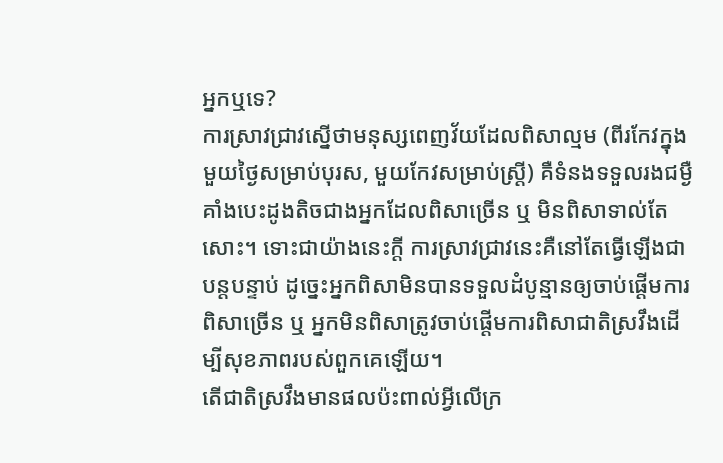អ្នកឬទេ?
ការស្រាវជ្រាវស្នើថាមនុស្សពេញវ័យដែលពិសាល្មម (ពីរកែវក្នុងមួយថ្ងៃសម្រាប់បុរស, មួយកែវសម្រាប់ស្ត្រី) គឺទំនងទទួលរងជម្ងឺគាំងបេះដូងតិចជាងអ្នកដែលពិសាច្រើន ឬ មិនពិសាទាល់តែសោះ។ ទោះជាយ៉ាងនេះក្តី ការស្រាវជ្រាវនេះគឺនៅតែធ្វើឡើងជាបន្តបន្ទាប់ ដូច្នេះអ្នកពិសាមិនបានទទួលដំបូន្មានឲ្យចាប់ផ្តើមការពិសាច្រើន ឬ អ្នកមិនពិសាត្រូវចាប់ផ្តើមការពិសាជាតិស្រវឹងដើម្បីសុខភាពរបស់ពួកគេឡើយ។
តើជាតិស្រវឹងមានផលប៉ះពាល់អ្វីលើក្រ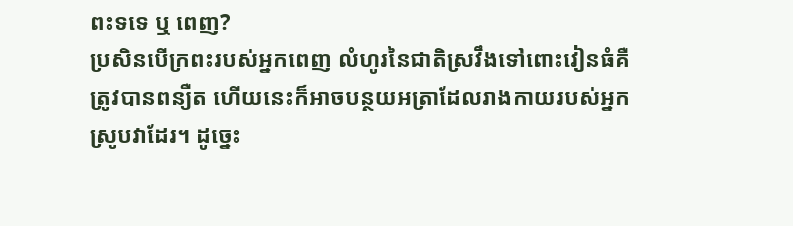ពះទទេ ឬ ពេញ?
ប្រសិនបើក្រពះរបស់អ្នកពេញ លំហូរនៃជាតិស្រវឹងទៅពោះវៀនធំគឺត្រូវបានពន្យឺត ហើយនេះក៏អាចបន្ថយអត្រាដែលរាងកាយរបស់អ្នកស្រូបវាដែរ។ ដូច្នេះ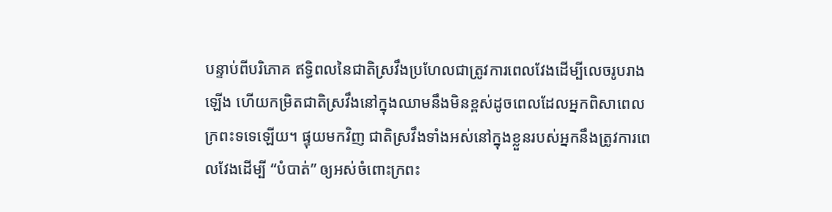បន្ទាប់ពីបរិភោគ ឥទ្ធិពលនៃជាតិស្រវឹងប្រហែលជាត្រូវការពេលវែងដើម្បីលេចរូបរាងឡើង ហើយកម្រិតជាតិស្រវឹងនៅក្នុងឈាមនឹងមិនខ្ពស់ដូចពេលដែលអ្នកពិសាពេលក្រពះទទេឡើយ។ ផ្ទុយមកវិញ ជាតិស្រវឹងទាំងអស់នៅក្នុងខ្លួនរបស់អ្នកនឹងត្រូវការពេលវែងដើម្បី “បំបាត់” ឲ្យអស់ចំពោះក្រពះ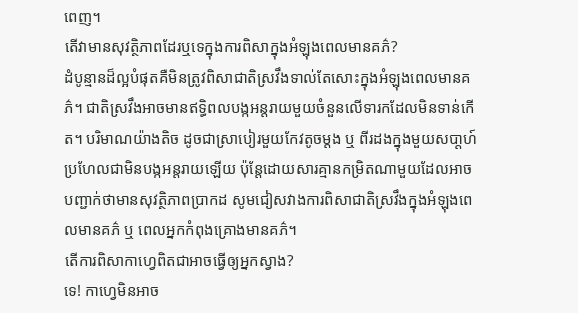ពេញ។
តើវាមានសុវត្ថិភាពដែរឬទេក្នុងការពិសាក្នុងអំឡុងពេលមានគភ៌?
ដំបូន្មានដ៏ល្អបំផុតគឺមិនត្រូវពិសាជាតិស្រវឹងទាល់តែសោះក្នុងអំឡុងពេលមានគភ៌។ ជាតិស្រវឹងអាចមានឥទ្ធិពលបង្កអន្តរាយមួយចំនួនលើទារកដែលមិនទាន់កើត។ បរិមាណយ៉ាងតិច ដូចជាស្រាបៀរមួយកែវតូចម្តង ឬ ពីរដងក្នុងមួយសបា្តហ៍ប្រហែលជាមិនបង្កអន្តរាយឡើយ ប៉ុន្តែដោយសារគ្មានកម្រិតណាមួយដែលអាចបញ្ជាក់ថាមានសុវត្ថិភាពប្រាកដ សូមជៀសវាងការពិសាជាតិស្រវឹងក្នុងអំឡុងពេលមានគភ៌ ឬ ពេលអ្នកកំពុងគ្រោងមានគភ៌។
តើការពិសាកាហ្វេពិតជាអាចធ្វើឲ្យអ្នកស្វាង?
ទេ! កាហ្វេមិនអាច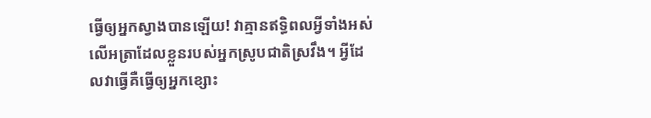ធ្វើឲ្យអ្នកស្វាងបានឡើយ! វាគ្មានឥទ្ធិពលអ្វីទាំងអស់លើអត្រាដែលខ្លួនរបស់អ្នកស្រូបជាតិស្រវឹង។ អ្វីដែលវាធ្វើគឺធ្វើឲ្យអ្នកខ្សោះ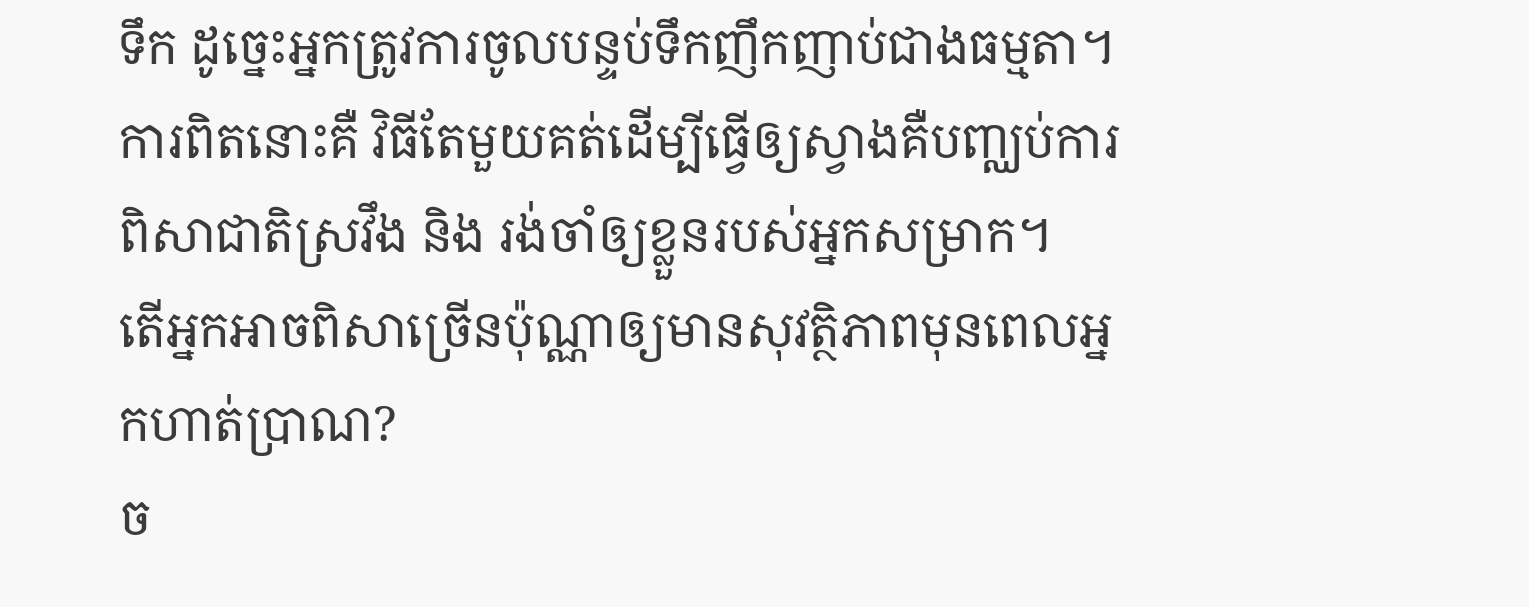ទឹក ដូច្នេះអ្នកត្រូវការចូលបន្ទប់ទឹកញឹកញាប់ជាងធម្មតា។ ការពិតនោះគឺ វិធីតែមួយគត់ដើម្បីធ្វើឲ្យស្វាងគឺបញ្ឈប់ការពិសាជាតិស្រវឹង និង រង់ចាំឲ្យខ្លួនរបស់អ្នកសម្រាក។
តើអ្នកអាចពិសាច្រើនប៉ុណ្ណាឲ្យមានសុវត្ថិភាពមុនពេលអ្នកហាត់ប្រាណ?
ច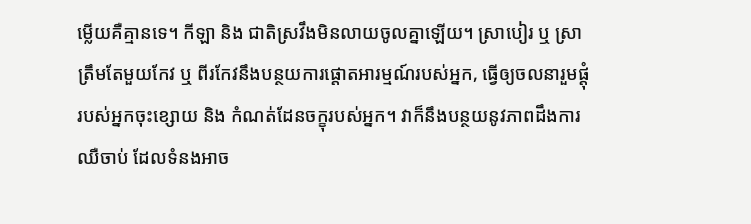ម្លើយគឺគ្មានទេ។ កីឡា និង ជាតិស្រវឹងមិនលាយចូលគ្នាឡើយ។ ស្រាបៀរ ឬ ស្រា ត្រឹមតែមួយកែវ ឬ ពីរកែវនឹងបន្ថយការផ្តោតអារម្មណ៍របស់អ្នក, ធ្វើឲ្យចលនារួមផ្តុំរបស់អ្នកចុះខ្សោយ និង កំណត់ដែនចក្ខុរបស់អ្នក។ វាក៏នឹងបន្ថយនូវភាពដឹងការឈឺចាប់ ដែលទំនងអាច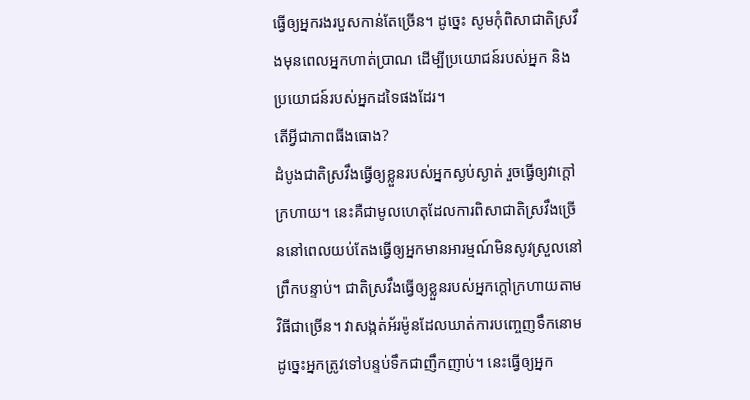ធ្វើឲ្យអ្នករងរបួសកាន់តែច្រើន។ ដូច្នេះ សូមកុំពិសាជាតិស្រវឹងមុនពេលអ្នកហាត់ប្រាណ ដើម្បីប្រយោជន៍របស់អ្នក និង ប្រយោជន៍របស់អ្នកដទៃផងដែរ។
តើអ្វីជាភាពធីងធោង?
ដំបូងជាតិស្រវឹងធ្វើឲ្យខ្លួនរបស់អ្នកស្ងប់ស្ងាត់ រួចធ្វើឲ្យវាក្តៅក្រហាយ។ នេះគឺជាមូលហេតុដែលការពិសាជាតិស្រវឹងច្រើននៅពេលយប់តែងធ្វើឲ្យអ្នកមានអារម្មណ៍មិនសូវស្រួលនៅព្រឹកបន្ទាប់។ ជាតិស្រវឹងធ្វើឲ្យខ្លួនរបស់អ្នកក្តៅក្រហាយតាមវិធីជាច្រើន។ វាសង្កត់អ័រម៉ូនដែលឃាត់ការបញ្ចេញទឹកនោម ដូច្នេះអ្នកត្រូវទៅបន្ទប់ទឹកជាញឹកញាប់។ នេះធ្វើឲ្យអ្នក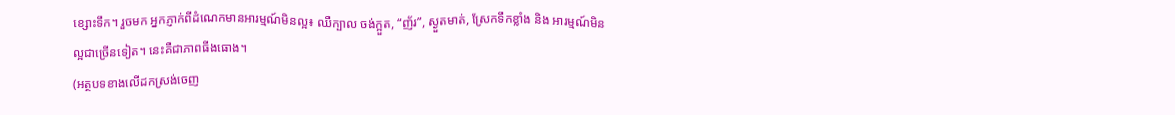ខ្សោះទឹក។ រួចមក អ្នកភ្ញាក់ពីដំណេកមានអារម្មណ៍មិនល្អ៖ ឈឺក្បាល ចង់ក្អួត, “ញ័រ”, ស្ងួតមាត់, ស្រែកទឹកខ្លាំង និង អារម្មណ៍មិនល្អជាច្រើនទៀត។ នេះគឺជាភាពធីងធោង។
(អត្ថបទខាងលើដកស្រង់ចេញ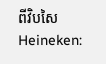ពីវិបសៃ Heineken: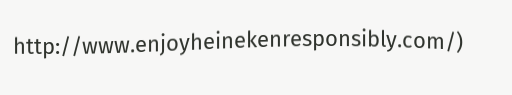http://www.enjoyheinekenresponsibly.com/)